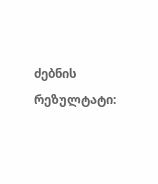ძებნის რეზულტატი: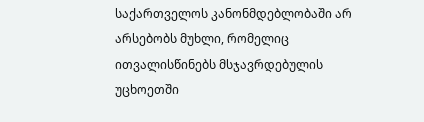საქართველოს კანონმდებლობაში არ არსებობს მუხლი, რომელიც ითვალისწინებს მსჯავრდებულის უცხოეთში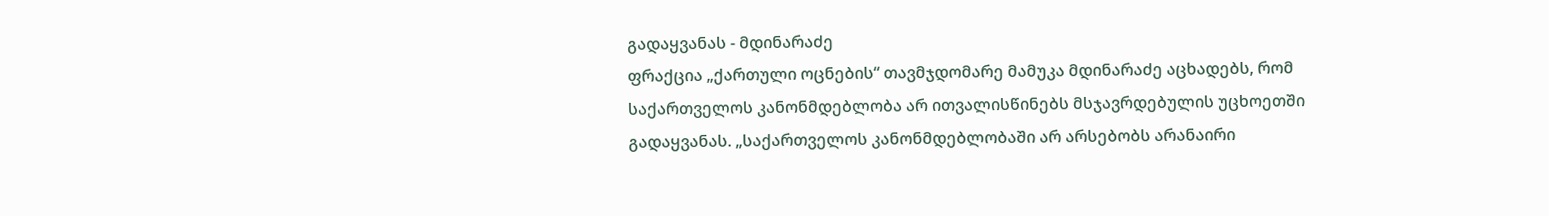გადაყვანას - მდინარაძე
ფრაქცია „ქართული ოცნების“ თავმჯდომარე მამუკა მდინარაძე აცხადებს, რომ საქართველოს კანონმდებლობა არ ითვალისწინებს მსჯავრდებულის უცხოეთში გადაყვანას. „საქართველოს კანონმდებლობაში არ არსებობს არანაირი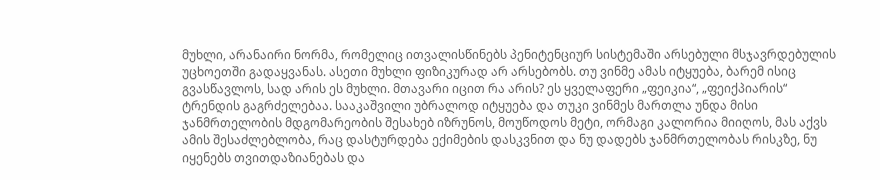მუხლი, არანაირი ნორმა, რომელიც ითვალისწინებს პენიტენციურ სისტემაში არსებული მსჯავრდებულის უცხოეთში გადაყვანას. ასეთი მუხლი ფიზიკურად არ არსებობს. თუ ვინმე ამას იტყუება, ბარემ ისიც გვასწავლოს, სად არის ეს მუხლი. მთავარი იცით რა არის? ეს ყველაფერი „ფეიკია“, „ფეიქპიარის“ ტრენდის გაგრძელებაა. სააკაშვილი უბრალოდ იტყუება და თუკი ვინმეს მართლა უნდა მისი ჯანმრთელობის მდგომარეობის შესახებ იზრუნოს, მოუწოდოს მეტი, ორმაგი კალორია მიიღოს, მას აქვს ამის შესაძლებლობა, რაც დასტურდება ექიმების დასკვნით და ნუ დადებს ჯანმრთელობას რისკზე, ნუ იყენებს თვითდაზიანებას და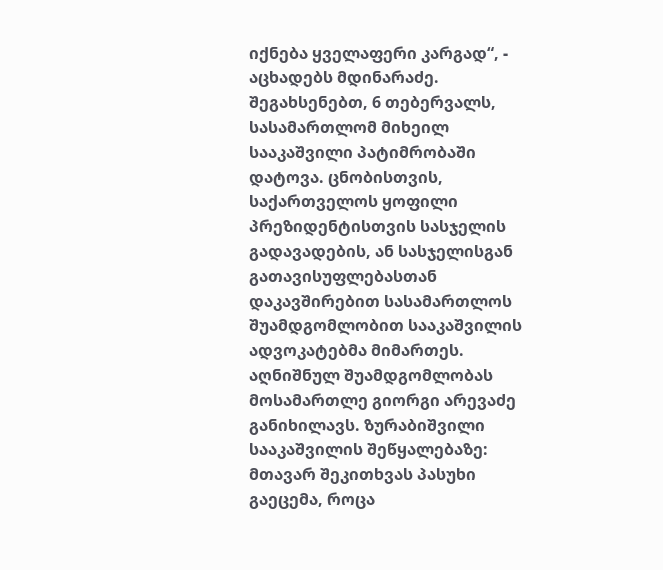იქნება ყველაფერი კარგად“, - აცხადებს მდინარაძე. შეგახსენებთ, 6 თებერვალს, სასამართლომ მიხეილ სააკაშვილი პატიმრობაში დატოვა. ცნობისთვის, საქართველოს ყოფილი პრეზიდენტისთვის სასჯელის გადავადების, ან სასჯელისგან გათავისუფლებასთან დაკავშირებით სასამართლოს შუამდგომლობით სააკაშვილის ადვოკატებმა მიმართეს. აღნიშნულ შუამდგომლობას მოსამართლე გიორგი არევაძე განიხილავს. ზურაბიშვილი სააკაშვილის შეწყალებაზე: მთავარ შეკითხვას პასუხი გაეცემა, როცა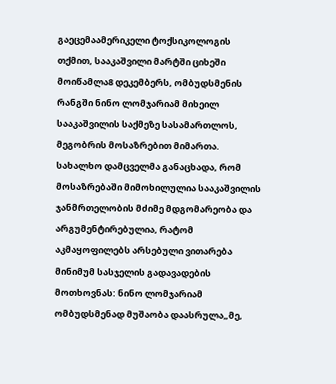გაეცემაამერიკელი ტოქსიკოლოგის თქმით, სააკაშვილი მარტში ციხეში მოიწამლა8 დეკემბერს, ომბუდსმენის რანგში ნინო ლომჯარიამ მიხეილ სააკაშვილის საქმეზე სასამართლოს, მეგობრის მოსაზრებით მიმართა. სახალხო დამცველმა განაცხადა, რომ მოსაზრებაში მიმოხილულია სააკაშვილის ჯანმრთელობის მძიმე მდგომარეობა და არგუმენტირებულია, რატომ აკმაყოფილებს არსებული ვითარება მინიმუმ სასჯელის გადავადების მოთხოვნას: ნინო ლომჯარიამ ომბუდსმენად მუშაობა დაასრულა„მე,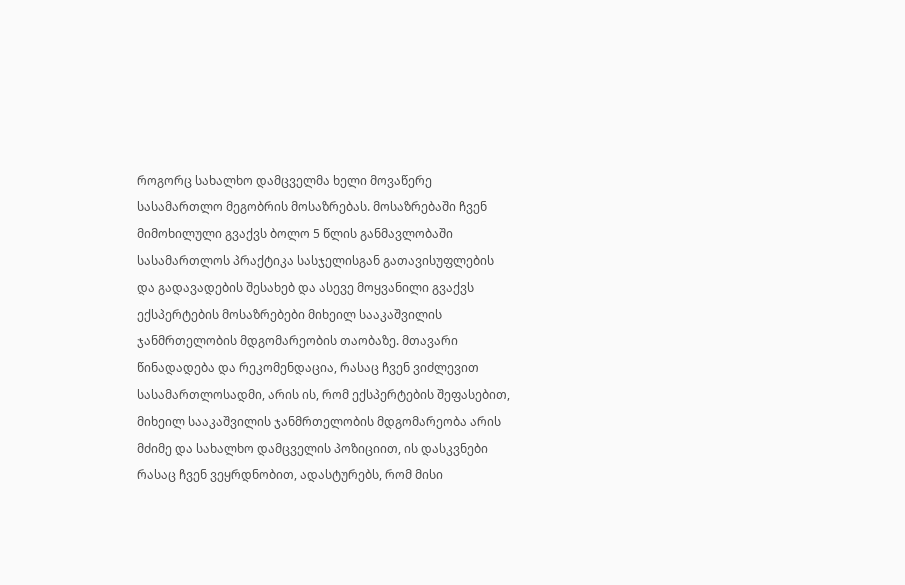როგორც სახალხო დამცველმა ხელი მოვაწერე სასამართლო მეგობრის მოსაზრებას. მოსაზრებაში ჩვენ მიმოხილული გვაქვს ბოლო 5 წლის განმავლობაში სასამართლოს პრაქტიკა სასჯელისგან გათავისუფლების და გადავადების შესახებ და ასევე მოყვანილი გვაქვს ექსპერტების მოსაზრებები მიხეილ სააკაშვილის ჯანმრთელობის მდგომარეობის თაობაზე. მთავარი წინადადება და რეკომენდაცია, რასაც ჩვენ ვიძლევით სასამართლოსადმი, არის ის, რომ ექსპერტების შეფასებით, მიხეილ სააკაშვილის ჯანმრთელობის მდგომარეობა არის მძიმე და სახალხო დამცველის პოზიციით, ის დასკვნები რასაც ჩვენ ვეყრდნობით, ადასტურებს, რომ მისი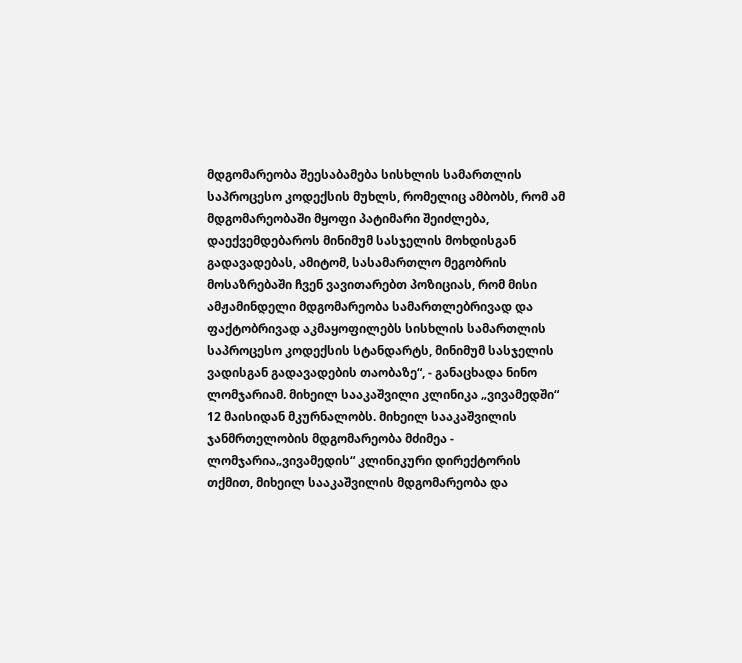მდგომარეობა შეესაბამება სისხლის სამართლის საპროცესო კოდექსის მუხლს, რომელიც ამბობს, რომ ამ მდგომარეობაში მყოფი პატიმარი შეიძლება, დაექვემდებაროს მინიმუმ სასჯელის მოხდისგან გადავადებას, ამიტომ, სასამართლო მეგობრის მოსაზრებაში ჩვენ ვავითარებთ პოზიციას, რომ მისი ამჟამინდელი მდგომარეობა სამართლებრივად და ფაქტობრივად აკმაყოფილებს სისხლის სამართლის საპროცესო კოდექსის სტანდარტს, მინიმუმ სასჯელის ვადისგან გადავადების თაობაზე“, - განაცხადა ნინო ლომჯარიამ. მიხეილ სააკაშვილი კლინიკა „ვივამედში“ 12 მაისიდან მკურნალობს. მიხეილ სააკაშვილის ჯანმრთელობის მდგომარეობა მძიმეა - ლომჯარია„ვივამედის“ კლინიკური დირექტორის თქმით, მიხეილ სააკაშვილის მდგომარეობა და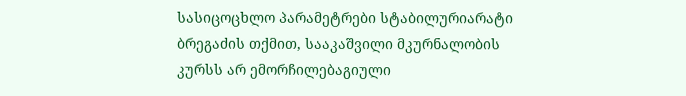სასიცოცხლო პარამეტრები სტაბილურიარატი ბრეგაძის თქმით, სააკაშვილი მკურნალობის კურსს არ ემორჩილებაგიული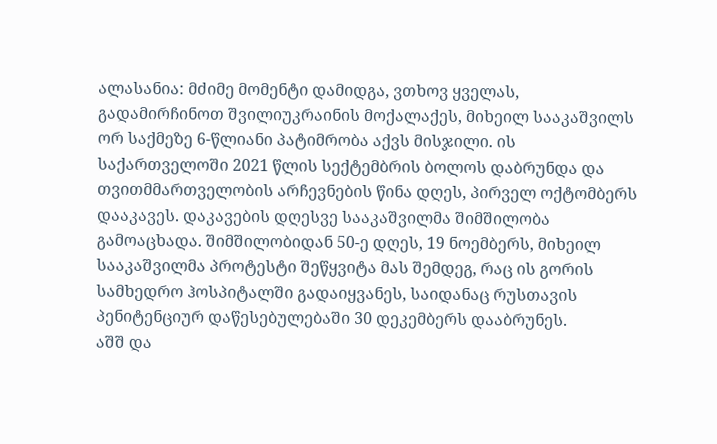ალასანია: მძიმე მომენტი დამიდგა, ვთხოვ ყველას, გადამირჩინოთ შვილიუკრაინის მოქალაქეს, მიხეილ სააკაშვილს ორ საქმეზე 6-წლიანი პატიმრობა აქვს მისჯილი. ის საქართველოში 2021 წლის სექტემბრის ბოლოს დაბრუნდა და თვითმმართველობის არჩევნების წინა დღეს, პირველ ოქტომბერს დააკავეს. დაკავების დღესვე სააკაშვილმა შიმშილობა გამოაცხადა. შიმშილობიდან 50-ე დღეს, 19 ნოემბერს, მიხეილ სააკაშვილმა პროტესტი შეწყვიტა მას შემდეგ, რაც ის გორის სამხედრო ჰოსპიტალში გადაიყვანეს, საიდანაც რუსთავის პენიტენციურ დაწესებულებაში 30 დეკემბერს დააბრუნეს.
აშშ და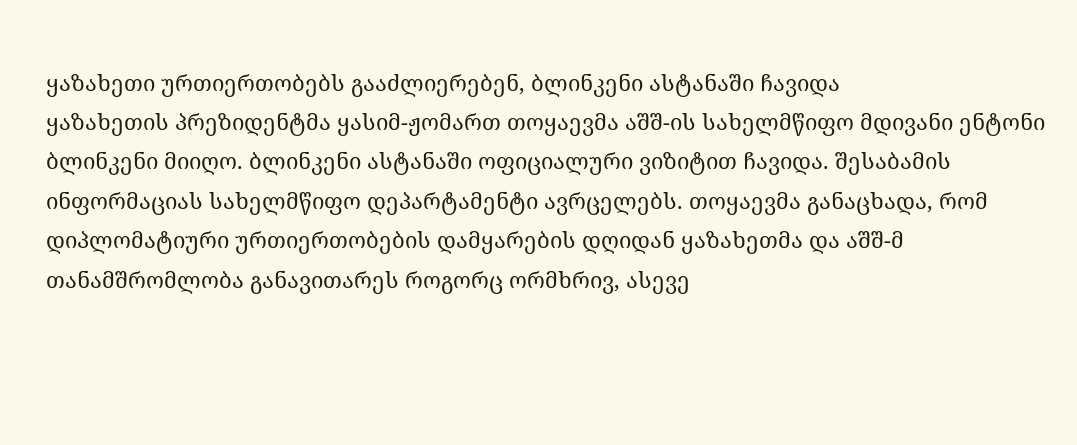ყაზახეთი ურთიერთობებს გააძლიერებენ, ბლინკენი ასტანაში ჩავიდა
ყაზახეთის პრეზიდენტმა ყასიმ-ჟომართ თოყაევმა აშშ-ის სახელმწიფო მდივანი ენტონი ბლინკენი მიიღო. ბლინკენი ასტანაში ოფიციალური ვიზიტით ჩავიდა. შესაბამის ინფორმაციას სახელმწიფო დეპარტამენტი ავრცელებს. თოყაევმა განაცხადა, რომ დიპლომატიური ურთიერთობების დამყარების დღიდან ყაზახეთმა და აშშ-მ თანამშრომლობა განავითარეს როგორც ორმხრივ, ასევე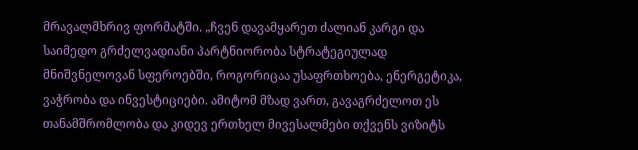მრავალმხრივ ფორმატში. „ჩვენ დავამყარეთ ძალიან კარგი და საიმედო გრძელვადიანი პარტნიორობა სტრატეგიულად მნიშვნელოვან სფეროებში, როგორიცაა უსაფრთხოება, ენერგეტიკა, ვაჭრობა და ინვესტიციები. ამიტომ მზად ვართ, გავაგრძელოთ ეს თანამშრომლობა და კიდევ ერთხელ მივესალმები თქვენს ვიზიტს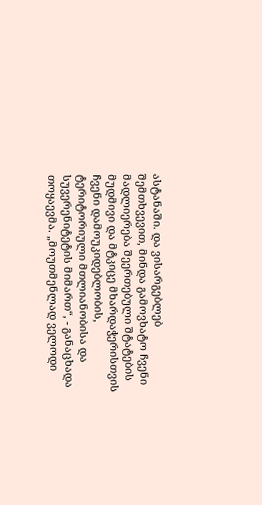ასტანაში. და ვისარგებლებ შემთხვევით, მინდა გამოვხატო ჩვენი მადლიერება შეერთებული შტატების მუდმივი და მტკიცე მხარდაჭერისთვის ჩვენი დამოუკიდებლობის, ტერიტორიული მთლიანობისა და სუვერენიტეტის მიმართ“, - განაცხადა თოყაევმა. „მოუთმენლად ველოდი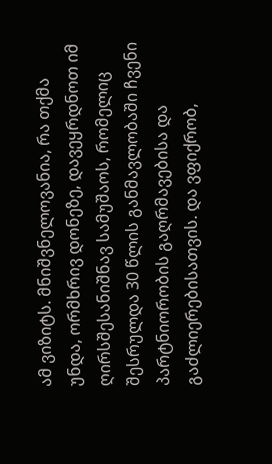ამ ვიზიტს. მნიშვნელოვანია, რა თქმა უნდა, ორმხრივ დონეზე, დავეყრდნოთ იმ ღირსშესანიშნავ სამუშაოს, რომელიც შესრულდა 30 წლის განმავლობაში ჩვენი პარტნიორობის გაღრმავებისა და გაძლიერებისათვის. და ვფიქრობ,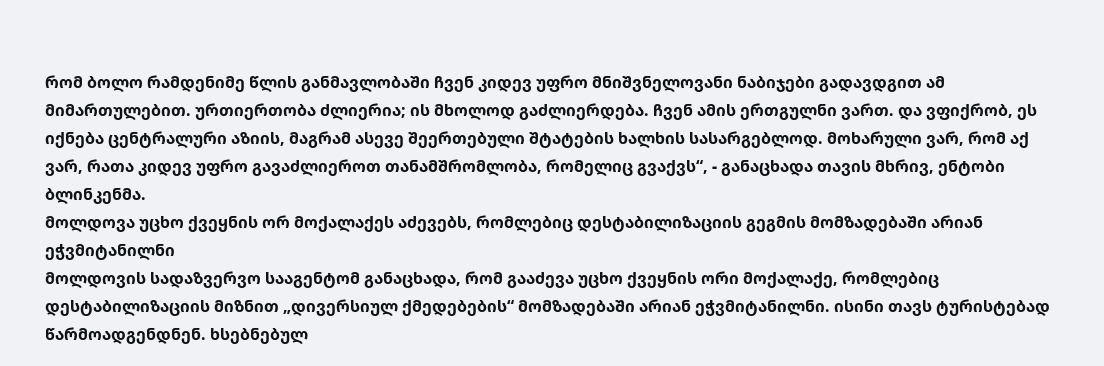რომ ბოლო რამდენიმე წლის განმავლობაში ჩვენ კიდევ უფრო მნიშვნელოვანი ნაბიჯები გადავდგით ამ მიმართულებით. ურთიერთობა ძლიერია; ის მხოლოდ გაძლიერდება. ჩვენ ამის ერთგულნი ვართ. და ვფიქრობ, ეს იქნება ცენტრალური აზიის, მაგრამ ასევე შეერთებული შტატების ხალხის სასარგებლოდ. მოხარული ვარ, რომ აქ ვარ, რათა კიდევ უფრო გავაძლიეროთ თანამშრომლობა, რომელიც გვაქვს“, - განაცხადა თავის მხრივ, ენტობი ბლინკენმა.
მოლდოვა უცხო ქვეყნის ორ მოქალაქეს აძევებს, რომლებიც დესტაბილიზაციის გეგმის მომზადებაში არიან ეჭვმიტანილნი
მოლდოვის სადაზვერვო სააგენტომ განაცხადა, რომ გააძევა უცხო ქვეყნის ორი მოქალაქე, რომლებიც დესტაბილიზაციის მიზნით „დივერსიულ ქმედებების“ მომზადებაში არიან ეჭვმიტანილნი. ისინი თავს ტურისტებად წარმოადგენდნენ. ხსებნებულ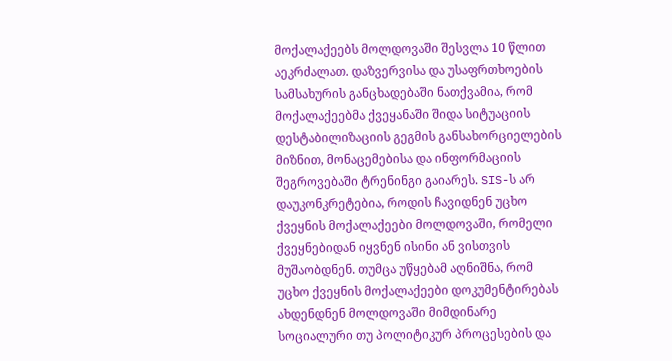მოქალაქეებს მოლდოვაში შესვლა 10 წლით აეკრძალათ. დაზვერვისა და უსაფრთხოების სამსახურის განცხადებაში ნათქვამია, რომ მოქალაქეებმა ქვეყანაში შიდა სიტუაციის დესტაბილიზაციის გეგმის განსახორციელების მიზნით, მონაცემებისა და ინფორმაციის შეგროვებაში ტრენინგი გაიარეს. SIS-ს არ დაუკონკრეტებია, როდის ჩავიდნენ უცხო ქვეყნის მოქალაქეები მოლდოვაში, რომელი ქვეყნებიდან იყვნენ ისინი ან ვისთვის მუშაობდნენ. თუმცა უწყებამ აღნიშნა, რომ უცხო ქვეყნის მოქალაქეები დოკუმენტირებას ახდენდნენ მოლდოვაში მიმდინარე სოციალური თუ პოლიტიკურ პროცესების და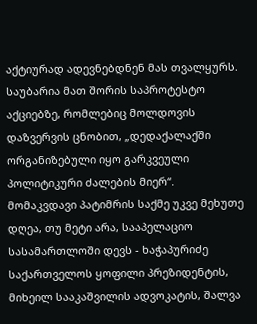აქტიურად ადევნებდნენ მას თვალყურს. საუბარია მათ შორის საპროტესტო აქციებზე, რომლებიც მოლდოვის დაზვერვის ცნობით, „დედაქალაქში ორგანიზებული იყო გარკვეული პოლიტიკური ძალების მიერ“.
მომაკვდავი პატიმრის საქმე უკვე მეხუთე დღეა, თუ მეტი არა, სააპელაციო სასამართლოში დევს - ხაჭაპურიძე
საქართველოს ყოფილი პრეზიდენტის, მიხეილ სააკაშვილის ადვოკატის, შალვა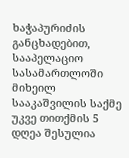ხაჭაპურიძის განცხადებით, სააპელაციო სასამართლოში მიხეილ სააკაშვილის საქმე უკვე თითქმის 5 დღეა შესულია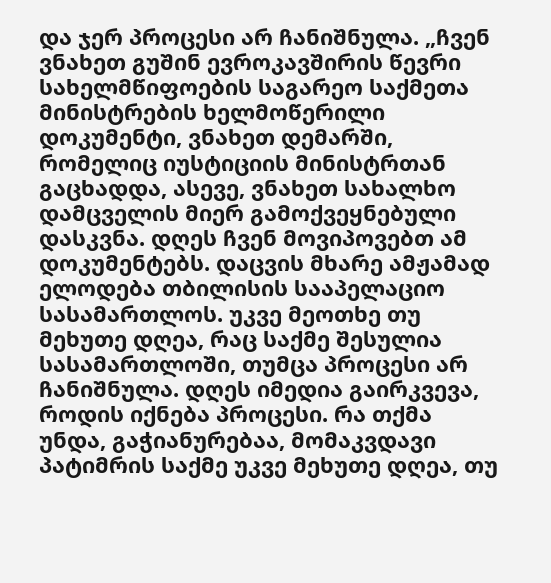და ჯერ პროცესი არ ჩანიშნულა. „ჩვენ ვნახეთ გუშინ ევროკავშირის წევრი სახელმწიფოების საგარეო საქმეთა მინისტრების ხელმოწერილი დოკუმენტი, ვნახეთ დემარში, რომელიც იუსტიციის მინისტრთან გაცხადდა, ასევე, ვნახეთ სახალხო დამცველის მიერ გამოქვეყნებული დასკვნა. დღეს ჩვენ მოვიპოვებთ ამ დოკუმენტებს. დაცვის მხარე ამჟამად ელოდება თბილისის სააპელაციო სასამართლოს. უკვე მეოთხე თუ მეხუთე დღეა, რაც საქმე შესულია სასამართლოში, თუმცა პროცესი არ ჩანიშნულა. დღეს იმედია გაირკვევა, როდის იქნება პროცესი. რა თქმა უნდა, გაჭიანურებაა, მომაკვდავი პატიმრის საქმე უკვე მეხუთე დღეა, თუ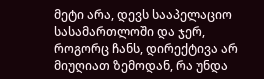მეტი არა, დევს სააპელაციო სასამართლოში და ჯერ, როგორც ჩანს, დირექტივა არ მიუღიათ ზემოდან, რა უნდა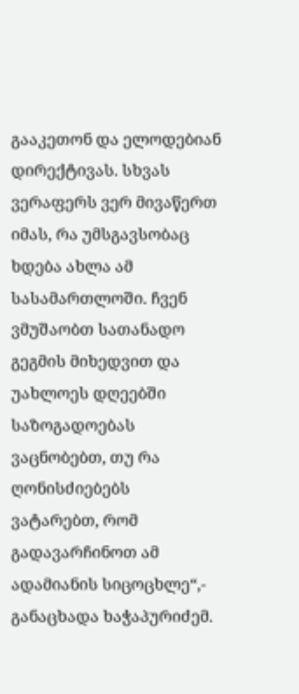გააკეთონ და ელოდებიან დირექტივას. სხვას ვერაფერს ვერ მივაწერთ იმას, რა უმსგავსობაც ხდება ახლა ამ სასამართლოში. ჩვენ ვმუშაობთ სათანადო გეგმის მიხედვით და უახლოეს დღეებში საზოგადოებას ვაცნობებთ, თუ რა ღონისძიებებს ვატარებთ, რომ გადავარჩინოთ ამ ადამიანის სიცოცხლე“,- განაცხადა ხაჭაპურიძემ.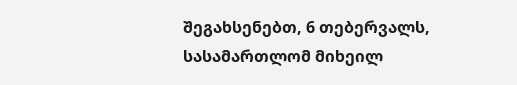შეგახსენებთ, 6 თებერვალს, სასამართლომ მიხეილ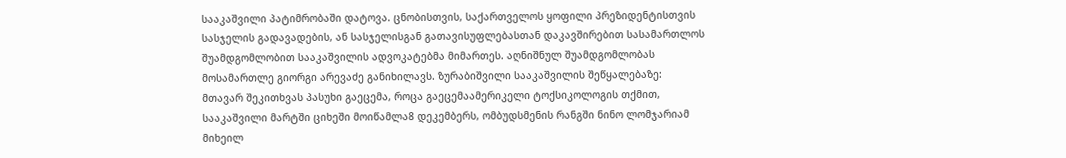სააკაშვილი პატიმრობაში დატოვა. ცნობისთვის, საქართველოს ყოფილი პრეზიდენტისთვის სასჯელის გადავადების, ან სასჯელისგან გათავისუფლებასთან დაკავშირებით სასამართლოს შუამდგომლობით სააკაშვილის ადვოკატებმა მიმართეს. აღნიშნულ შუამდგომლობას მოსამართლე გიორგი არევაძე განიხილავს. ზურაბიშვილი სააკაშვილის შეწყალებაზე: მთავარ შეკითხვას პასუხი გაეცემა, როცა გაეცემაამერიკელი ტოქსიკოლოგის თქმით, სააკაშვილი მარტში ციხეში მოიწამლა8 დეკემბერს, ომბუდსმენის რანგში ნინო ლომჯარიამ მიხეილ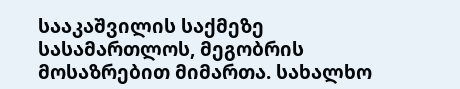სააკაშვილის საქმეზე სასამართლოს, მეგობრის მოსაზრებით მიმართა. სახალხო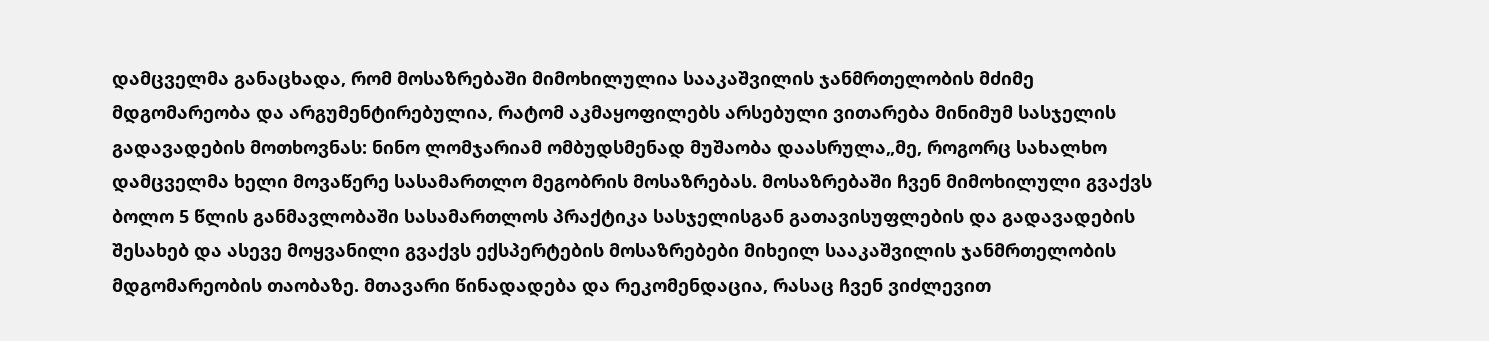დამცველმა განაცხადა, რომ მოსაზრებაში მიმოხილულია სააკაშვილის ჯანმრთელობის მძიმე მდგომარეობა და არგუმენტირებულია, რატომ აკმაყოფილებს არსებული ვითარება მინიმუმ სასჯელის გადავადების მოთხოვნას: ნინო ლომჯარიამ ომბუდსმენად მუშაობა დაასრულა„მე, როგორც სახალხო დამცველმა ხელი მოვაწერე სასამართლო მეგობრის მოსაზრებას. მოსაზრებაში ჩვენ მიმოხილული გვაქვს ბოლო 5 წლის განმავლობაში სასამართლოს პრაქტიკა სასჯელისგან გათავისუფლების და გადავადების შესახებ და ასევე მოყვანილი გვაქვს ექსპერტების მოსაზრებები მიხეილ სააკაშვილის ჯანმრთელობის მდგომარეობის თაობაზე. მთავარი წინადადება და რეკომენდაცია, რასაც ჩვენ ვიძლევით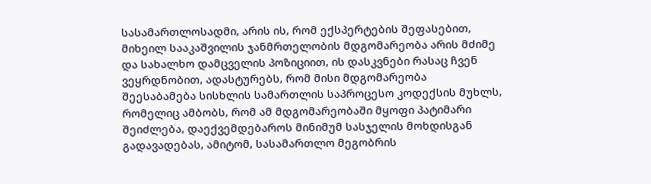სასამართლოსადმი, არის ის, რომ ექსპერტების შეფასებით, მიხეილ სააკაშვილის ჯანმრთელობის მდგომარეობა არის მძიმე და სახალხო დამცველის პოზიციით, ის დასკვნები რასაც ჩვენ ვეყრდნობით, ადასტურებს, რომ მისი მდგომარეობა შეესაბამება სისხლის სამართლის საპროცესო კოდექსის მუხლს, რომელიც ამბობს, რომ ამ მდგომარეობაში მყოფი პატიმარი შეიძლება, დაექვემდებაროს მინიმუმ სასჯელის მოხდისგან გადავადებას, ამიტომ, სასამართლო მეგობრის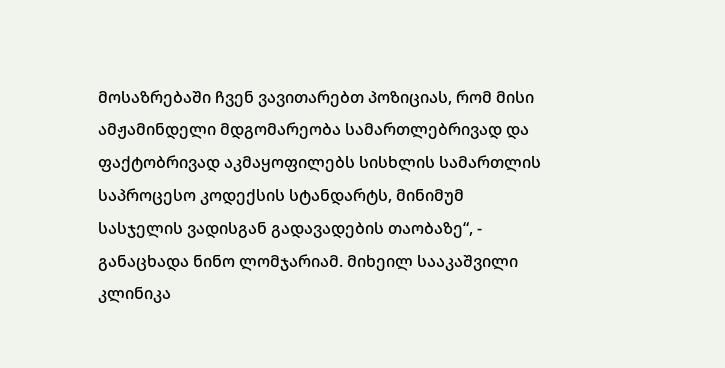მოსაზრებაში ჩვენ ვავითარებთ პოზიციას, რომ მისი ამჟამინდელი მდგომარეობა სამართლებრივად და ფაქტობრივად აკმაყოფილებს სისხლის სამართლის საპროცესო კოდექსის სტანდარტს, მინიმუმ სასჯელის ვადისგან გადავადების თაობაზე“, - განაცხადა ნინო ლომჯარიამ. მიხეილ სააკაშვილი კლინიკა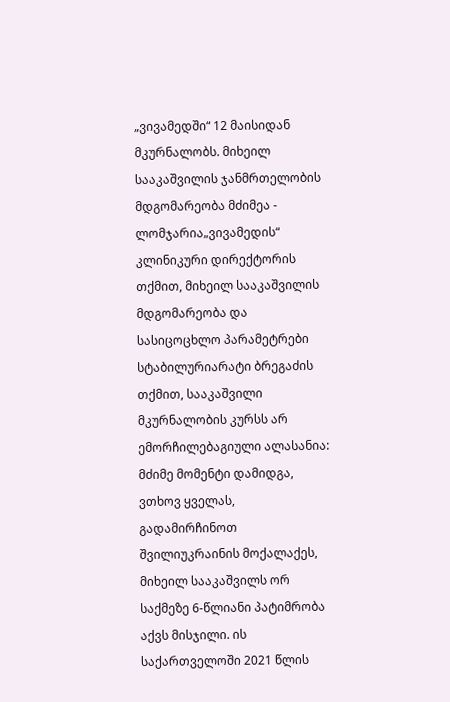„ვივამედში“ 12 მაისიდან მკურნალობს. მიხეილ სააკაშვილის ჯანმრთელობის მდგომარეობა მძიმეა - ლომჯარია„ვივამედის“ კლინიკური დირექტორის თქმით, მიხეილ სააკაშვილის მდგომარეობა და სასიცოცხლო პარამეტრები სტაბილურიარატი ბრეგაძის თქმით, სააკაშვილი მკურნალობის კურსს არ ემორჩილებაგიული ალასანია: მძიმე მომენტი დამიდგა, ვთხოვ ყველას, გადამირჩინოთ შვილიუკრაინის მოქალაქეს, მიხეილ სააკაშვილს ორ საქმეზე 6-წლიანი პატიმრობა აქვს მისჯილი. ის საქართველოში 2021 წლის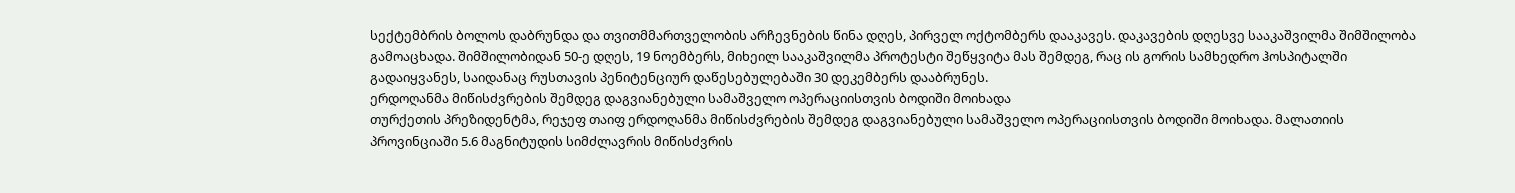სექტემბრის ბოლოს დაბრუნდა და თვითმმართველობის არჩევნების წინა დღეს, პირველ ოქტომბერს დააკავეს. დაკავების დღესვე სააკაშვილმა შიმშილობა გამოაცხადა. შიმშილობიდან 50-ე დღეს, 19 ნოემბერს, მიხეილ სააკაშვილმა პროტესტი შეწყვიტა მას შემდეგ, რაც ის გორის სამხედრო ჰოსპიტალში გადაიყვანეს, საიდანაც რუსთავის პენიტენციურ დაწესებულებაში 30 დეკემბერს დააბრუნეს.
ერდოღანმა მიწისძვრების შემდეგ დაგვიანებული სამაშველო ოპერაციისთვის ბოდიში მოიხადა
თურქეთის პრეზიდენტმა, რეჯეფ თაიფ ერდოღანმა მიწისძვრების შემდეგ დაგვიანებული სამაშველო ოპერაციისთვის ბოდიში მოიხადა. მალათიის პროვინციაში 5.6 მაგნიტუდის სიმძლავრის მიწისძვრის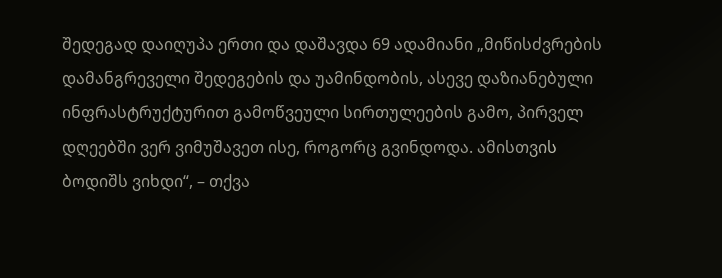შედეგად დაიღუპა ერთი და დაშავდა 69 ადამიანი „მიწისძვრების დამანგრეველი შედეგების და უამინდობის, ასევე დაზიანებული ინფრასტრუქტურით გამოწვეული სირთულეების გამო, პირველ დღეებში ვერ ვიმუშავეთ ისე, როგორც გვინდოდა. ამისთვის ბოდიშს ვიხდი“, – თქვა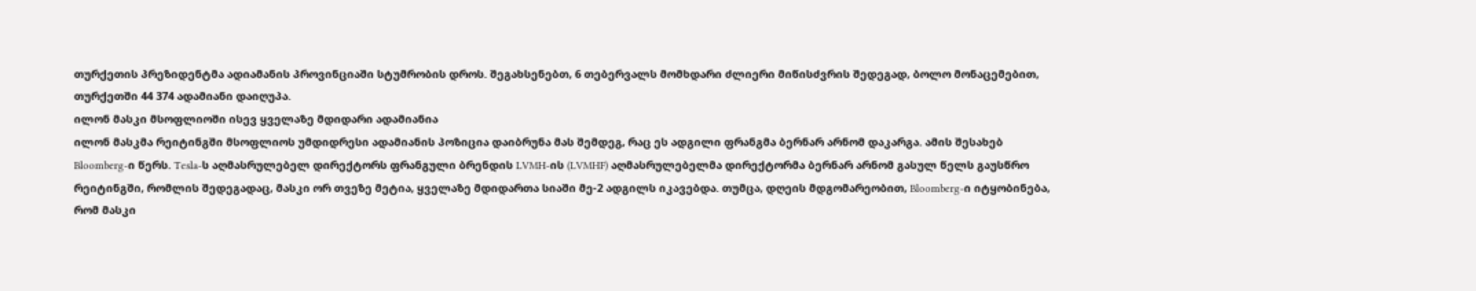თურქეთის პრეზიდენტმა ადიამანის პროვინციაში სტუმრობის დროს. შეგახსენებთ, 6 თებერვალს მომხდარი ძლიერი მიწისძვრის შედეგად, ბოლო მონაცემებით, თურქეთში 44 374 ადამიანი დაიღუპა.
ილონ მასკი მსოფლიოში ისევ ყველაზე მდიდარი ადამიანია
ილონ მასკმა რეიტინგში მსოფლიოს უმდიდრესი ადამიანის პოზიცია დაიბრუნა მას შემდეგ, რაც ეს ადგილი ფრანგმა ბერნარ არნომ დაკარგა. ამის შესახებ Bloomberg-ი წერს. Tesla-ს აღმასრულებელ დირექტორს ფრანგული ბრენდის LVMH-ის (LVMHF) აღმასრულებელმა დირექტორმა ბერნარ არნომ გასულ წელს გაუსწრო რეიტინგში, რომლის შედეგადაც, მასკი ორ თვეზე მეტია, ყველაზე მდიდართა სიაში მე-2 ადგილს იკავებდა. თუმცა, დღეის მდგომარეობით, Bloomberg-ი იტყობინება, რომ მასკი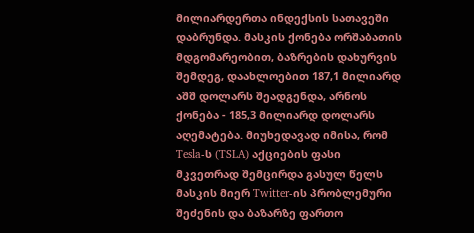მილიარდერთა ინდექსის სათავეში დაბრუნდა. მასკის ქონება ორშაბათის მდგომარეობით, ბაზრების დახურვის შემდეგ, დაახლოებით 187,1 მილიარდ აშშ დოლარს შეადგენდა, არნოს ქონება - 185,3 მილიარდ დოლარს აღემატება. მიუხედავად იმისა, რომ Tesla-ს (TSLA) აქციების ფასი მკვეთრად შემცირდა გასულ წელს მასკის მიერ Twitter-ის პრობლემური შეძენის და ბაზარზე ფართო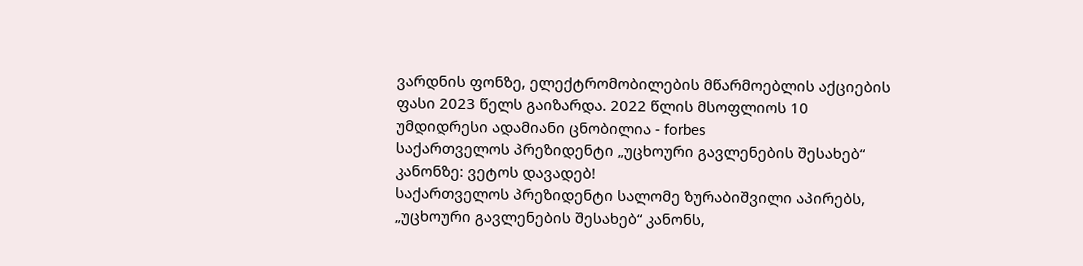ვარდნის ფონზე, ელექტრომობილების მწარმოებლის აქციების ფასი 2023 წელს გაიზარდა. 2022 წლის მსოფლიოს 10 უმდიდრესი ადამიანი ცნობილია - forbes
საქართველოს პრეზიდენტი „უცხოური გავლენების შესახებ“ კანონზე: ვეტოს დავადებ!
საქართველოს პრეზიდენტი სალომე ზურაბიშვილი აპირებს, „უცხოური გავლენების შესახებ“ კანონს,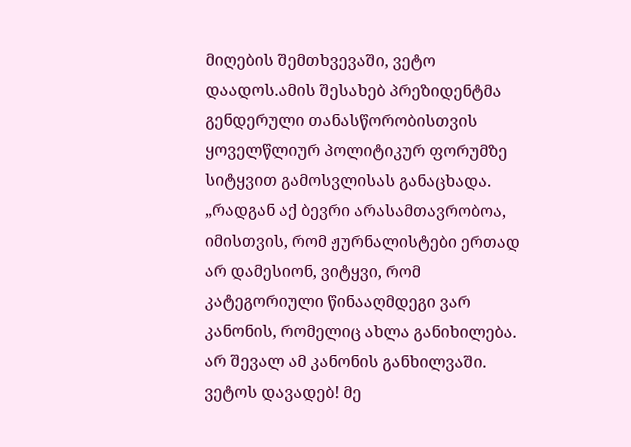მიღების შემთხვევაში, ვეტო დაადოს.ამის შესახებ პრეზიდენტმა გენდერული თანასწორობისთვის ყოველწლიურ პოლიტიკურ ფორუმზე სიტყვით გამოსვლისას განაცხადა. „რადგან აქ ბევრი არასამთავრობოა, იმისთვის, რომ ჟურნალისტები ერთად არ დამესიონ, ვიტყვი, რომ კატეგორიული წინააღმდეგი ვარ კანონის, რომელიც ახლა განიხილება. არ შევალ ამ კანონის განხილვაში. ვეტოს დავადებ! მე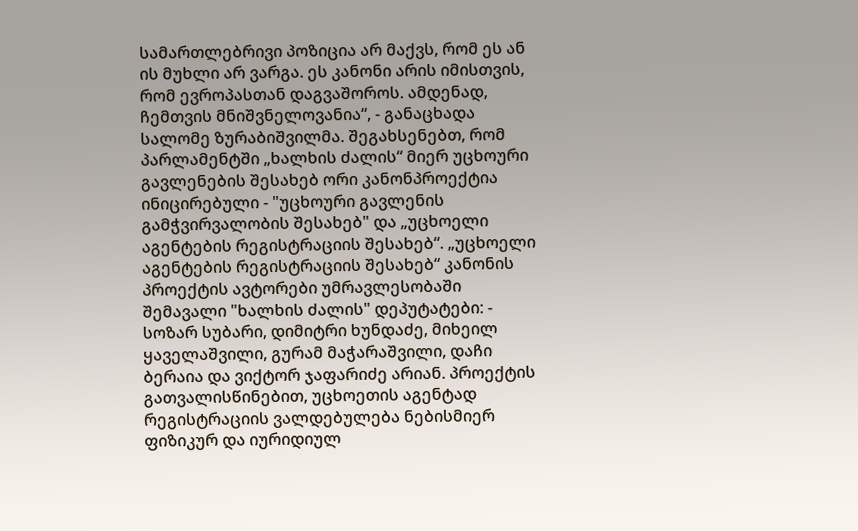სამართლებრივი პოზიცია არ მაქვს, რომ ეს ან ის მუხლი არ ვარგა. ეს კანონი არის იმისთვის, რომ ევროპასთან დაგვაშოროს. ამდენად, ჩემთვის მნიშვნელოვანია“, - განაცხადა სალომე ზურაბიშვილმა. შეგახსენებთ, რომ პარლამენტში „ხალხის ძალის“ მიერ უცხოური გავლენების შესახებ ორი კანონპროექტია ინიცირებული - "უცხოური გავლენის გამჭვირვალობის შესახებ" და „უცხოელი აგენტების რეგისტრაციის შესახებ“. „უცხოელი აგენტების რეგისტრაციის შესახებ“ კანონის პროექტის ავტორები უმრავლესობაში შემავალი "ხალხის ძალის" დეპუტატები: - სოზარ სუბარი, დიმიტრი ხუნდაძე, მიხეილ ყაველაშვილი, გურამ მაჭარაშვილი, დაჩი ბერაია და ვიქტორ ჯაფარიძე არიან. პროექტის გათვალისწინებით, უცხოეთის აგენტად რეგისტრაციის ვალდებულება ნებისმიერ ფიზიკურ და იურიდიულ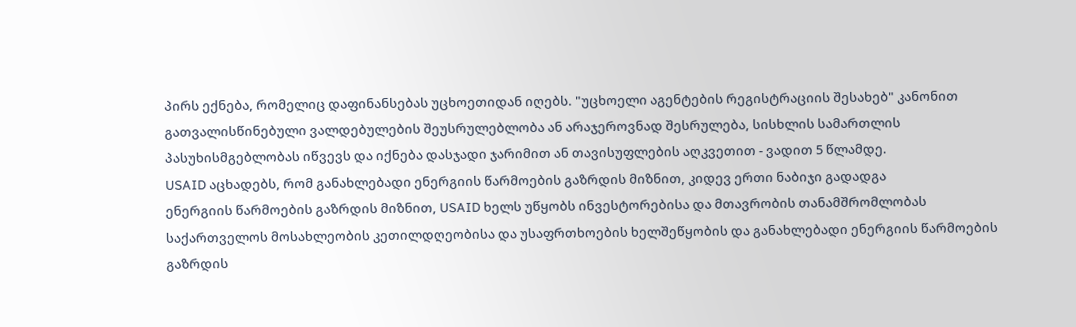პირს ექნება, რომელიც დაფინანსებას უცხოეთიდან იღებს. "უცხოელი აგენტების რეგისტრაციის შესახებ" კანონით გათვალისწინებული ვალდებულების შეუსრულებლობა ან არაჯეროვნად შესრულება, სისხლის სამართლის პასუხისმგებლობას იწვევს და იქნება დასჯადი ჯარიმით ან თავისუფლების აღკვეთით - ვადით 5 წლამდე.
USAID აცხადებს, რომ განახლებადი ენერგიის წარმოების გაზრდის მიზნით, კიდევ ერთი ნაბიჯი გადადგა
ენერგიის წარმოების გაზრდის მიზნით, USAID ხელს უწყობს ინვესტორებისა და მთავრობის თანამშრომლობას საქართველოს მოსახლეობის კეთილდღეობისა და უსაფრთხოების ხელშეწყობის და განახლებადი ენერგიის წარმოების გაზრდის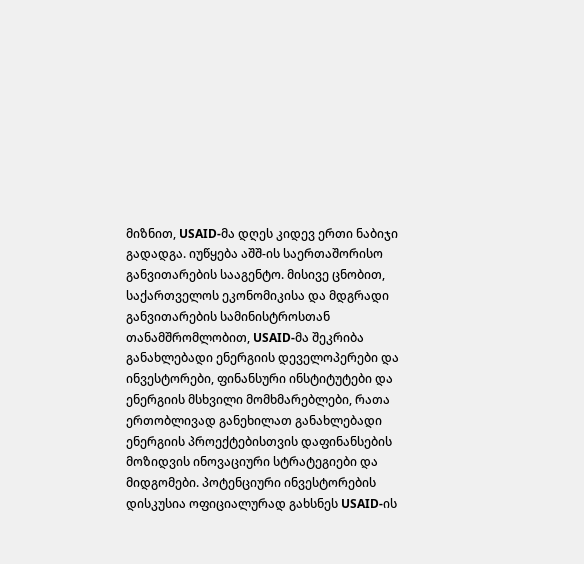მიზნით, USAID-მა დღეს კიდევ ერთი ნაბიჯი გადადგა. იუწყება აშშ-ის საერთაშორისო განვითარების სააგენტო. მისივე ცნობით, საქართველოს ეკონომიკისა და მდგრადი განვითარების სამინისტროსთან თანამშრომლობით, USAID-მა შეკრიბა განახლებადი ენერგიის დეველოპერები და ინვესტორები, ფინანსური ინსტიტუტები და ენერგიის მსხვილი მომხმარებლები, რათა ერთობლივად განეხილათ განახლებადი ენერგიის პროექტებისთვის დაფინანსების მოზიდვის ინოვაციური სტრატეგიები და მიდგომები. პოტენციური ინვესტორების დისკუსია ოფიციალურად გახსნეს USAID-ის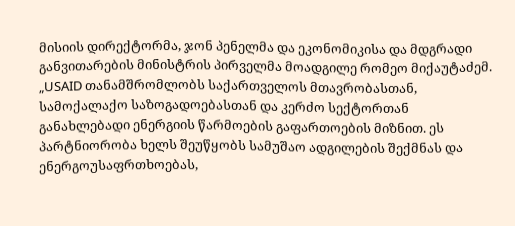მისიის დირექტორმა, ჯონ პენელმა და ეკონომიკისა და მდგრადი განვითარების მინისტრის პირველმა მოადგილე რომეო მიქაუტაძემ. „USAID თანამშრომლობს საქართველოს მთავრობასთან, სამოქალაქო საზოგადოებასთან და კერძო სექტორთან განახლებადი ენერგიის წარმოების გაფართოების მიზნით. ეს პარტნიორობა ხელს შეუწყობს სამუშაო ადგილების შექმნას და ენერგოუსაფრთხოებას,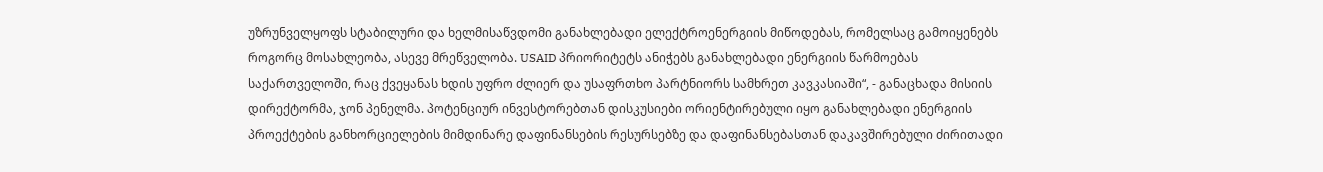უზრუნველყოფს სტაბილური და ხელმისაწვდომი განახლებადი ელექტროენერგიის მიწოდებას, რომელსაც გამოიყენებს როგორც მოსახლეობა, ასევე მრეწველობა. USAID პრიორიტეტს ანიჭებს განახლებადი ენერგიის წარმოებას საქართველოში, რაც ქვეყანას ხდის უფრო ძლიერ და უსაფრთხო პარტნიორს სამხრეთ კავკასიაში“, - განაცხადა მისიის დირექტორმა, ჯონ პენელმა. პოტენციურ ინვესტორებთან დისკუსიები ორიენტირებული იყო განახლებადი ენერგიის პროექტების განხორციელების მიმდინარე დაფინანსების რესურსებზე და დაფინანსებასთან დაკავშირებული ძირითადი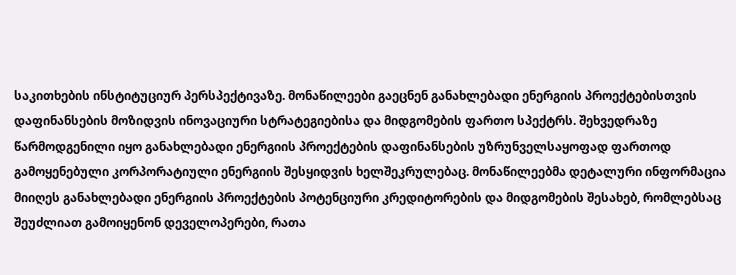საკითხების ინსტიტუციურ პერსპექტივაზე. მონაწილეები გაეცნენ განახლებადი ენერგიის პროექტებისთვის დაფინანსების მოზიდვის ინოვაციური სტრატეგიებისა და მიდგომების ფართო სპექტრს. შეხვედრაზე წარმოდგენილი იყო განახლებადი ენერგიის პროექტების დაფინანსების უზრუნველსაყოფად ფართოდ გამოყენებული კორპორატიული ენერგიის შესყიდვის ხელშეკრულებაც. მონაწილეებმა დეტალური ინფორმაცია მიიღეს განახლებადი ენერგიის პროექტების პოტენციური კრედიტორების და მიდგომების შესახებ, რომლებსაც შეუძლიათ გამოიყენონ დეველოპერები, რათა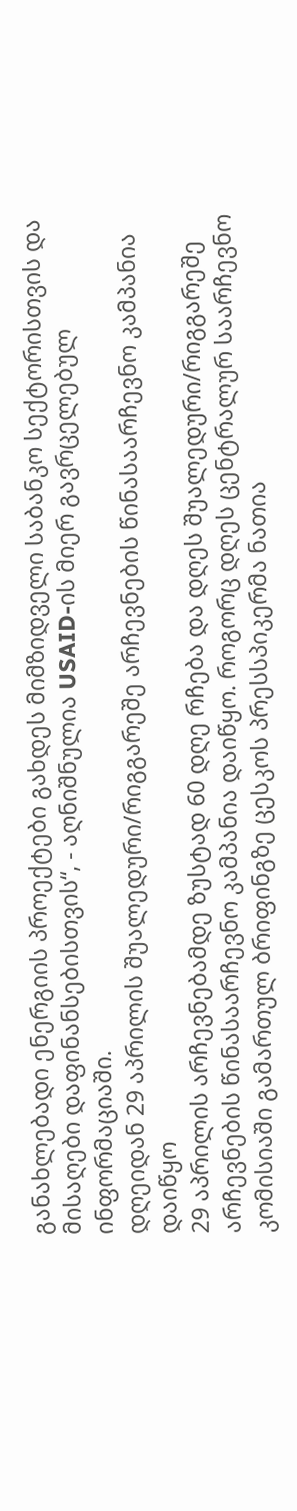განახლებადი ენერგიის პროექტები გახდეს მიმზიდველი საბანკო სექტორისთვის და მისაღები დაფინანსებისთვის“, - აღნიშნულია USAID-ის მიერ გავრცელებულ ინფორმაციაში.
დღეიდან 29 აპრილის შუალედური/რიგგარეშე არჩევნების წინასაარჩევნო კამპანია დაიწყო
29 აპრილის არჩევნებამდე ზუსტად 60 დღე რჩება და დღეს შუალედური/რიგგარეშე არჩევნების წინასაარჩევნო კამპანია დაიწყო. როგორც დღეს ცენტრალურ საარჩევნო კომისიაში გამართულ ბრიფინგზე ცესკოს პრესსპიკერმა ნათია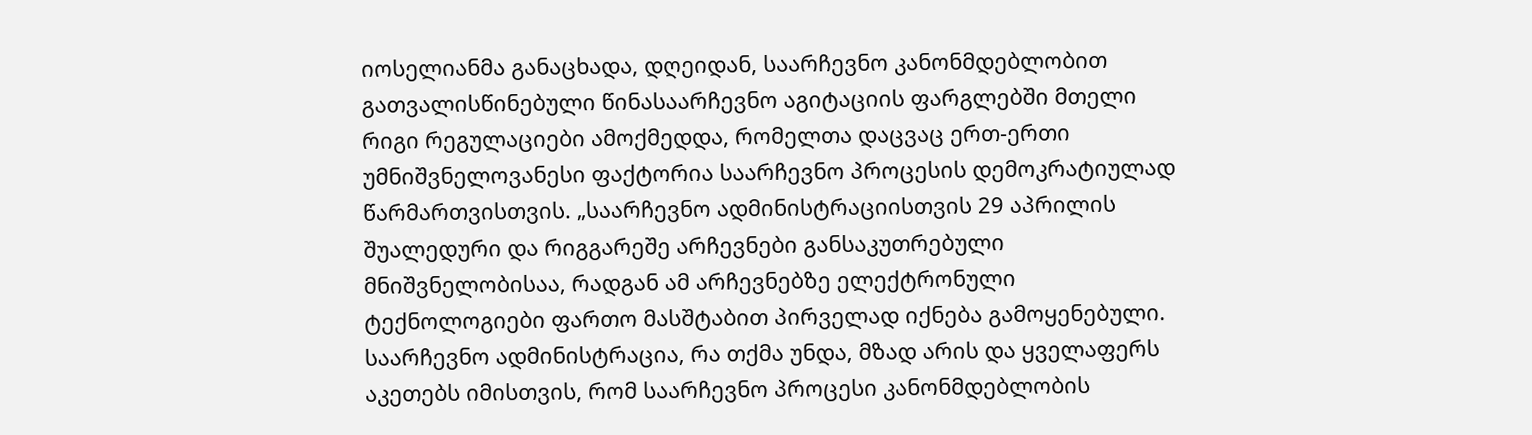იოსელიანმა განაცხადა, დღეიდან, საარჩევნო კანონმდებლობით გათვალისწინებული წინასაარჩევნო აგიტაციის ფარგლებში მთელი რიგი რეგულაციები ამოქმედდა, რომელთა დაცვაც ერთ-ერთი უმნიშვნელოვანესი ფაქტორია საარჩევნო პროცესის დემოკრატიულად წარმართვისთვის. „საარჩევნო ადმინისტრაციისთვის 29 აპრილის შუალედური და რიგგარეშე არჩევნები განსაკუთრებული მნიშვნელობისაა, რადგან ამ არჩევნებზე ელექტრონული ტექნოლოგიები ფართო მასშტაბით პირველად იქნება გამოყენებული. საარჩევნო ადმინისტრაცია, რა თქმა უნდა, მზად არის და ყველაფერს აკეთებს იმისთვის, რომ საარჩევნო პროცესი კანონმდებლობის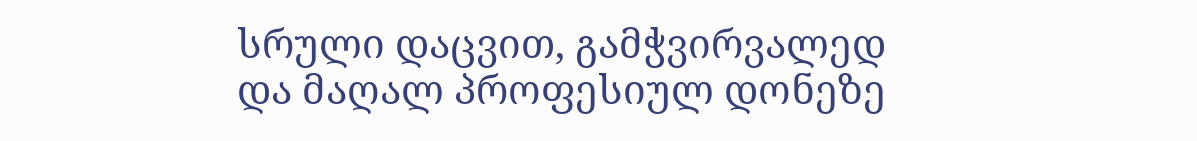სრული დაცვით, გამჭვირვალედ და მაღალ პროფესიულ დონეზე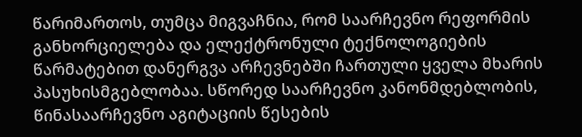წარიმართოს, თუმცა მიგვაჩნია, რომ საარჩევნო რეფორმის განხორციელება და ელექტრონული ტექნოლოგიების წარმატებით დანერგვა არჩევნებში ჩართული ყველა მხარის პასუხისმგებლობაა. სწორედ საარჩევნო კანონმდებლობის, წინასაარჩევნო აგიტაციის წესების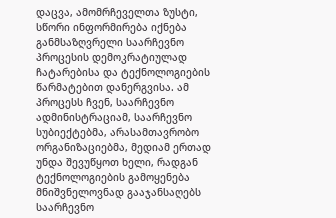დაცვა, ამომრჩეველთა ზუსტი, სწორი ინფორმირება იქნება განმსაზღვრელი საარჩევნო პროცესის დემოკრატიულად ჩატარებისა და ტექნოლოგიების წარმატებით დანერგვისა. ამ პროცესს ჩვენ, საარჩევნო ადმინისტრაციამ, საარჩევნო სუბიექტებმა, არასამთავრობო ორგანიზაციებმა, მედიამ ერთად უნდა შევუწყოთ ხელი, რადგან ტექნოლოგიების გამოყენება მნიშვნელოვნად გააჯანსაღებს საარჩევნო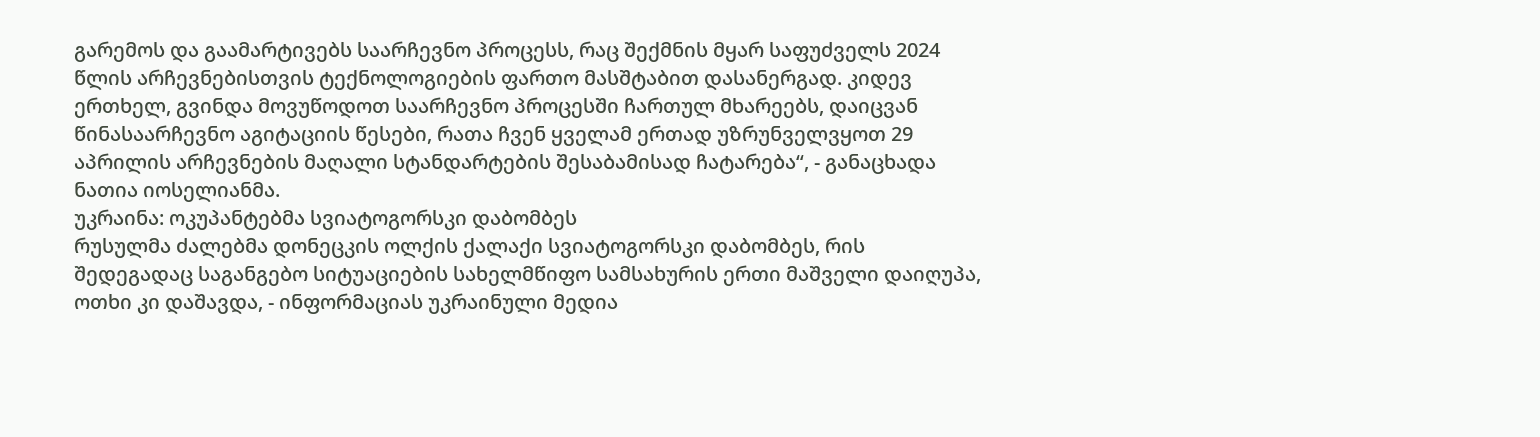გარემოს და გაამარტივებს საარჩევნო პროცესს, რაც შექმნის მყარ საფუძველს 2024 წლის არჩევნებისთვის ტექნოლოგიების ფართო მასშტაბით დასანერგად. კიდევ ერთხელ, გვინდა მოვუწოდოთ საარჩევნო პროცესში ჩართულ მხარეებს, დაიცვან წინასაარჩევნო აგიტაციის წესები, რათა ჩვენ ყველამ ერთად უზრუნველვყოთ 29 აპრილის არჩევნების მაღალი სტანდარტების შესაბამისად ჩატარება“, - განაცხადა ნათია იოსელიანმა.
უკრაინა: ოკუპანტებმა სვიატოგორსკი დაბომბეს
რუსულმა ძალებმა დონეცკის ოლქის ქალაქი სვიატოგორსკი დაბომბეს, რის შედეგადაც საგანგებო სიტუაციების სახელმწიფო სამსახურის ერთი მაშველი დაიღუპა, ოთხი კი დაშავდა, - ინფორმაციას უკრაინული მედია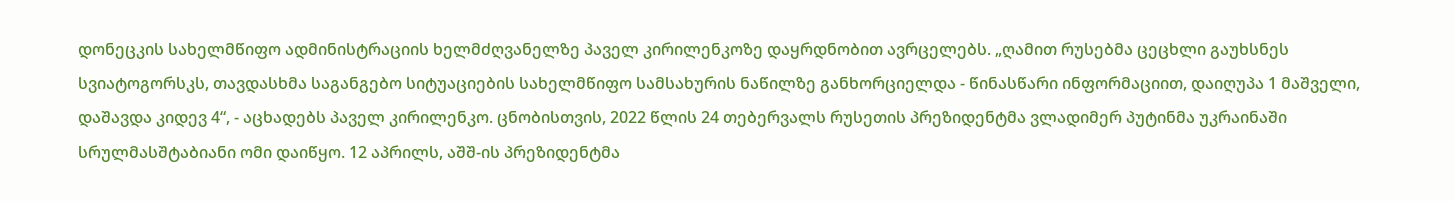დონეცკის სახელმწიფო ადმინისტრაციის ხელმძღვანელზე პაველ კირილენკოზე დაყრდნობით ავრცელებს. „ღამით რუსებმა ცეცხლი გაუხსნეს სვიატოგორსკს, თავდასხმა საგანგებო სიტუაციების სახელმწიფო სამსახურის ნაწილზე განხორციელდა - წინასწარი ინფორმაციით, დაიღუპა 1 მაშველი, დაშავდა კიდევ 4“, - აცხადებს პაველ კირილენკო. ცნობისთვის, 2022 წლის 24 თებერვალს რუსეთის პრეზიდენტმა ვლადიმერ პუტინმა უკრაინაში სრულმასშტაბიანი ომი დაიწყო. 12 აპრილს, აშშ-ის პრეზიდენტმა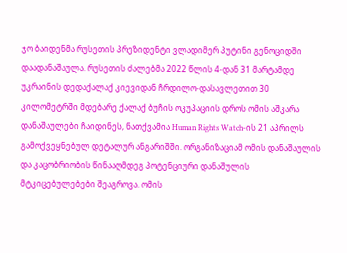ჯო ბაიდენმა რუსეთის პრეზიდენტი ვლადიმერ პუტინი გენოციდში დაადანაშაულა. რუსეთის ძალებმა 2022 წლის 4-დან 31 მარტამდე უკრაინის დედაქალაქ კიევიდან ჩრდილო-დასავლეთით 30 კილომეტრში მდებარე ქალაქ ბუჩის ოკუპაციის დროს ომის აშკარა დანაშაულები ჩაიდინეს, ნათქვამია Human Rights Watch-ის 21 აპრილს გამოქვეყნებულ დეტალურ ანგარიშში. ორგანიზაციამ ომის დანაშაულის და კაცობრიობის წინააღმდეგ პოტენციური დანაშულის მტკიცებულებები შეაგროვა. ომის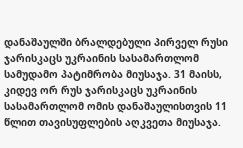დანაშაულში ბრალდებული პირველ რუსი ჯარისკაცს უკრაინის სასამართლომ სამუდამო პატიმრობა მიუსაჯა. 31 მაისს, კიდევ ორ რუს ჯარისკაცს უკრაინის სასამართლომ ომის დანაშაულისთვის 11 წლით თავისუფლების აღკვეთა მიუსაჯა.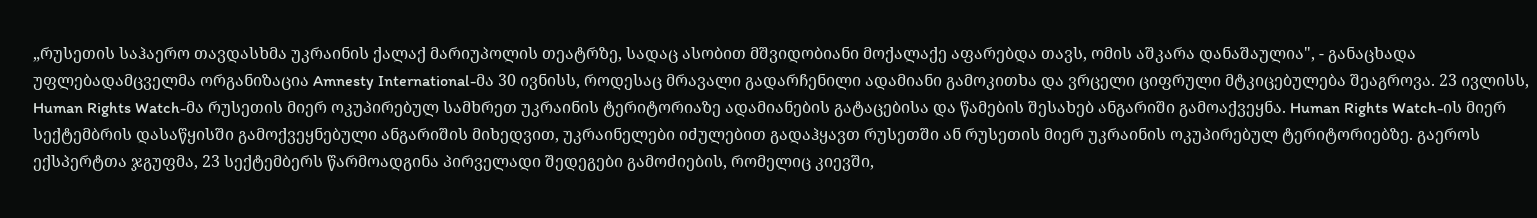„რუსეთის საჰაერო თავდასხმა უკრაინის ქალაქ მარიუპოლის თეატრზე, სადაც ასობით მშვიდობიანი მოქალაქე აფარებდა თავს, ომის აშკარა დანაშაულია", - განაცხადა უფლებადამცველმა ორგანიზაცია Amnesty International-მა 30 ივნისს, როდესაც მრავალი გადარჩენილი ადამიანი გამოკითხა და ვრცელი ციფრული მტკიცებულება შეაგროვა. 23 ივლისს, Human Rights Watch-მა რუსეთის მიერ ოკუპირებულ სამხრეთ უკრაინის ტერიტორიაზე ადამიანების გატაცებისა და წამების შესახებ ანგარიში გამოაქვეყნა. Human Rights Watch-ის მიერ სექტემბრის დასაწყისში გამოქვეყნებული ანგარიშის მიხედვით, უკრაინელები იძულებით გადაჰყავთ რუსეთში ან რუსეთის მიერ უკრაინის ოკუპირებულ ტერიტორიებზე. გაეროს ექსპერტთა ჯგუფმა, 23 სექტემბერს წარმოადგინა პირველადი შედეგები გამოძიების, რომელიც კიევში,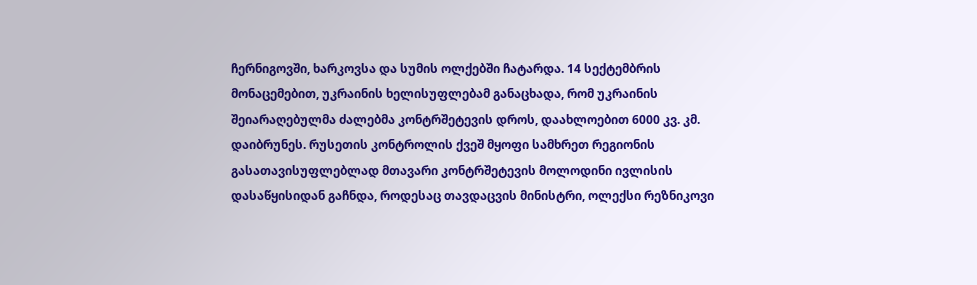ჩერნიგოვში, ხარკოვსა და სუმის ოლქებში ჩატარდა. 14 სექტემბრის მონაცემებით, უკრაინის ხელისუფლებამ განაცხადა, რომ უკრაინის შეიარაღებულმა ძალებმა კონტრშეტევის დროს, დაახლოებით 6000 კვ. კმ. დაიბრუნეს. რუსეთის კონტროლის ქვეშ მყოფი სამხრეთ რეგიონის გასათავისუფლებლად მთავარი კონტრშეტევის მოლოდინი ივლისის დასაწყისიდან გაჩნდა, როდესაც თავდაცვის მინისტრი, ოლექსი რეზნიკოვი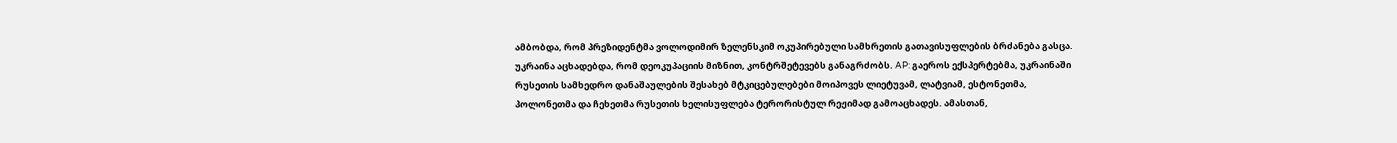ამბობდა, რომ პრეზიდენტმა ვოლოდიმირ ზელენსკიმ ოკუპირებული სამხრეთის გათავისუფლების ბრძანება გასცა. უკრაინა აცხადებდა, რომ დეოკუპაციის მიზნით, კონტრშეტევებს განაგრძობს. AP: გაეროს ექსპერტებმა, უკრაინაში რუსეთის სამხედრო დანაშაულების შესახებ მტკიცებულებები მოიპოვეს ლიეტუვამ, ლატვიამ, ესტონეთმა, პოლონეთმა და ჩეხეთმა რუსეთის ხელისუფლება ტერორისტულ რეჟიმად გამოაცხადეს. ამასთან,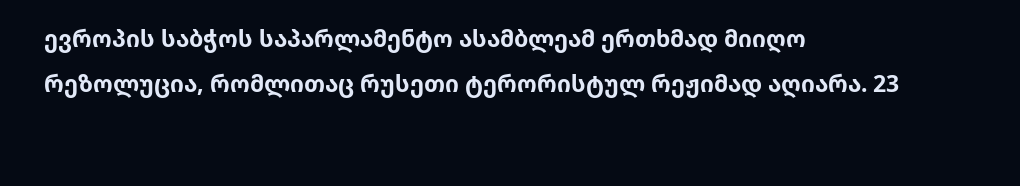ევროპის საბჭოს საპარლამენტო ასამბლეამ ერთხმად მიიღო რეზოლუცია, რომლითაც რუსეთი ტერორისტულ რეჟიმად აღიარა. 23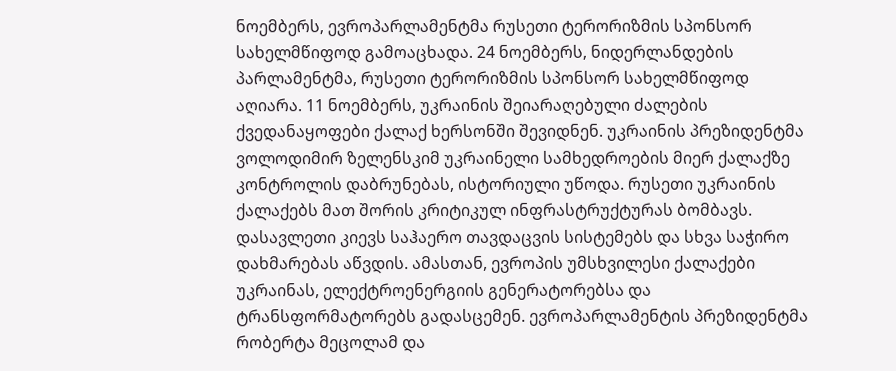ნოემბერს, ევროპარლამენტმა რუსეთი ტერორიზმის სპონსორ სახელმწიფოდ გამოაცხადა. 24 ნოემბერს, ნიდერლანდების პარლამენტმა, რუსეთი ტერორიზმის სპონსორ სახელმწიფოდ აღიარა. 11 ნოემბერს, უკრაინის შეიარაღებული ძალების ქვედანაყოფები ქალაქ ხერსონში შევიდნენ. უკრაინის პრეზიდენტმა ვოლოდიმირ ზელენსკიმ უკრაინელი სამხედროების მიერ ქალაქზე კონტროლის დაბრუნებას, ისტორიული უწოდა. რუსეთი უკრაინის ქალაქებს მათ შორის კრიტიკულ ინფრასტრუქტურას ბომბავს. დასავლეთი კიევს საჰაერო თავდაცვის სისტემებს და სხვა საჭირო დახმარებას აწვდის. ამასთან, ევროპის უმსხვილესი ქალაქები უკრაინას, ელექტროენერგიის გენერატორებსა და ტრანსფორმატორებს გადასცემენ. ევროპარლამენტის პრეზიდენტმა რობერტა მეცოლამ და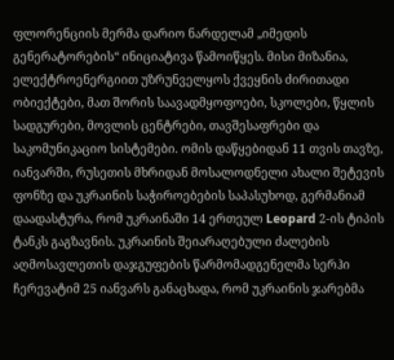ფლორენციის მერმა დარიო ნარდელამ „იმედის გენერატორების“ ინიციატივა წამოიწყეს. მისი მიზანია, ელექტროენერგიით უზრუნველყოს ქვეყნის ძირითადი ობიექტები, მათ შორის საავადმყოფოები, სკოლები, წყლის სადგურები, მოვლის ცენტრები, თავშესაფრები და საკომუნიკაციო სისტემები. ომის დაწყებიდან 11 თვის თავზე, იანვარში, რუსეთის მხრიდან მოსალოდნელი ახალი შეტევის ფონზე და უკრაინის საჭიროებების საპასუხოდ, გერმანიამ დაადასტურა, რომ უკრაინაში 14 ერთეულ Leopard 2-ის ტიპის ტანკს გაგზავნის. უკრაინის შეიარაღებული ძალების აღმოსავლეთის დაჯგუფების წარმომადგენელმა სერჰი ჩერევატიმ 25 იანვარს განაცხადა, რომ უკრაინის ჯარებმა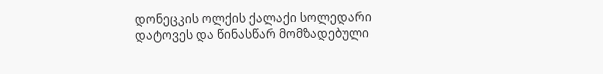დონეცკის ოლქის ქალაქი სოლედარი დატოვეს და წინასწარ მომზადებული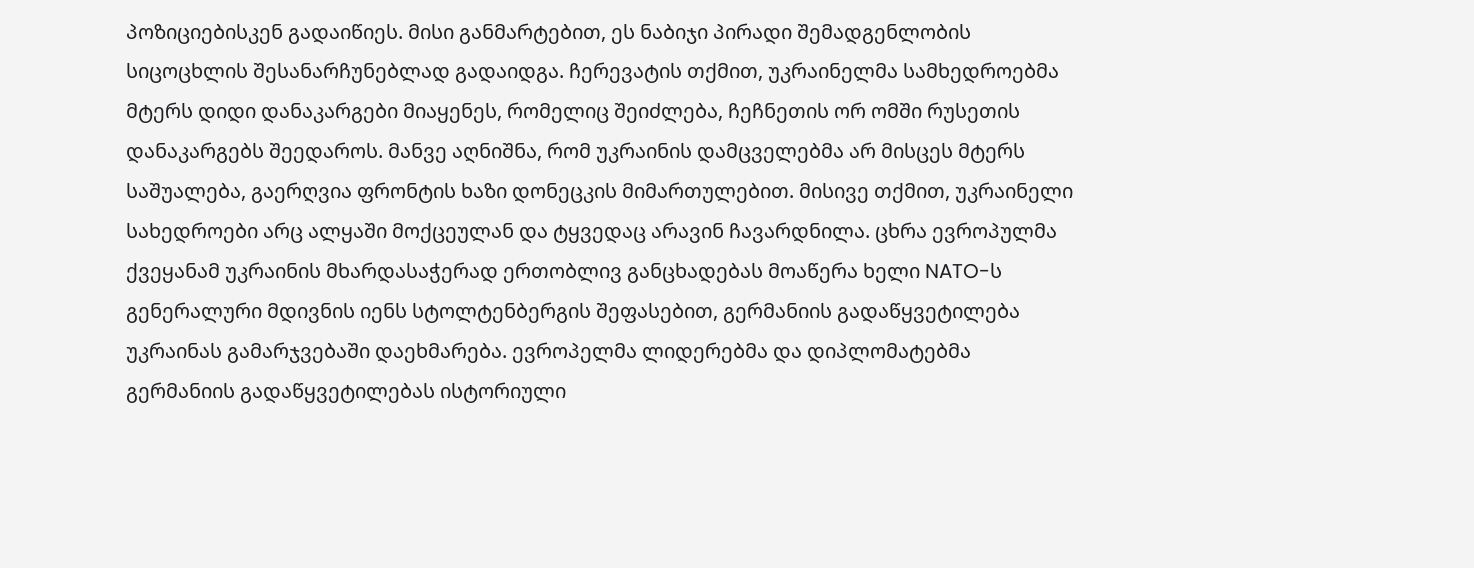პოზიციებისკენ გადაიწიეს. მისი განმარტებით, ეს ნაბიჯი პირადი შემადგენლობის სიცოცხლის შესანარჩუნებლად გადაიდგა. ჩერევატის თქმით, უკრაინელმა სამხედროებმა მტერს დიდი დანაკარგები მიაყენეს, რომელიც შეიძლება, ჩეჩნეთის ორ ომში რუსეთის დანაკარგებს შეედაროს. მანვე აღნიშნა, რომ უკრაინის დამცველებმა არ მისცეს მტერს საშუალება, გაერღვია ფრონტის ხაზი დონეცკის მიმართულებით. მისივე თქმით, უკრაინელი სახედროები არც ალყაში მოქცეულან და ტყვედაც არავინ ჩავარდნილა. ცხრა ევროპულმა ქვეყანამ უკრაინის მხარდასაჭერად ერთობლივ განცხადებას მოაწერა ხელი NATO-ს გენერალური მდივნის იენს სტოლტენბერგის შეფასებით, გერმანიის გადაწყვეტილება უკრაინას გამარჯვებაში დაეხმარება. ევროპელმა ლიდერებმა და დიპლომატებმა გერმანიის გადაწყვეტილებას ისტორიული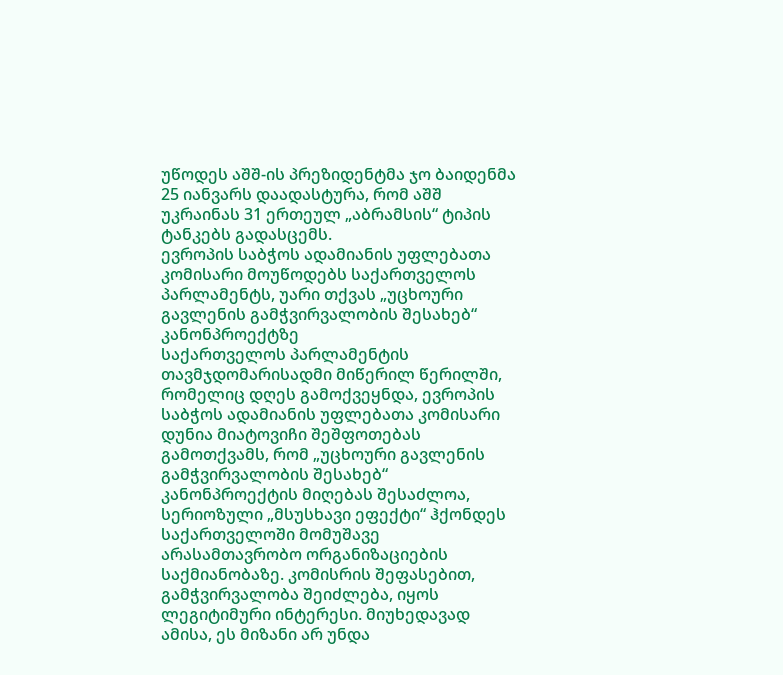უწოდეს აშშ-ის პრეზიდენტმა ჯო ბაიდენმა 25 იანვარს დაადასტურა, რომ აშშ უკრაინას 31 ერთეულ „აბრამსის“ ტიპის ტანკებს გადასცემს.
ევროპის საბჭოს ადამიანის უფლებათა კომისარი მოუწოდებს საქართველოს პარლამენტს, უარი თქვას „უცხოური გავლენის გამჭვირვალობის შესახებ“ კანონპროექტზე
საქართველოს პარლამენტის თავმჯდომარისადმი მიწერილ წერილში, რომელიც დღეს გამოქვეყნდა, ევროპის საბჭოს ადამიანის უფლებათა კომისარი დუნია მიატოვიჩი შეშფოთებას გამოთქვამს, რომ „უცხოური გავლენის გამჭვირვალობის შესახებ“ კანონპროექტის მიღებას შესაძლოა, სერიოზული „მსუსხავი ეფექტი“ ჰქონდეს საქართველოში მომუშავე არასამთავრობო ორგანიზაციების საქმიანობაზე. კომისრის შეფასებით, გამჭვირვალობა შეიძლება, იყოს ლეგიტიმური ინტერესი. მიუხედავად ამისა, ეს მიზანი არ უნდა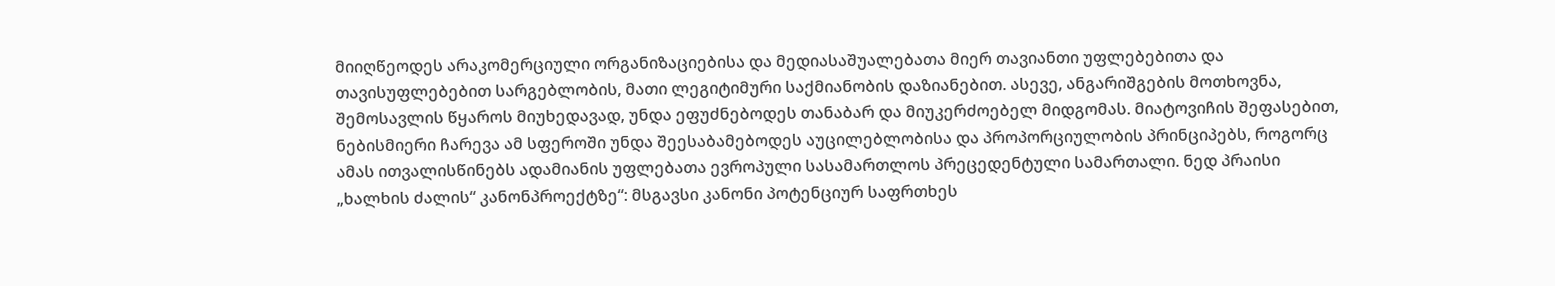მიიღწეოდეს არაკომერციული ორგანიზაციებისა და მედიასაშუალებათა მიერ თავიანთი უფლებებითა და თავისუფლებებით სარგებლობის, მათი ლეგიტიმური საქმიანობის დაზიანებით. ასევე, ანგარიშგების მოთხოვნა, შემოსავლის წყაროს მიუხედავად, უნდა ეფუძნებოდეს თანაბარ და მიუკერძოებელ მიდგომას. მიატოვიჩის შეფასებით, ნებისმიერი ჩარევა ამ სფეროში უნდა შეესაბამებოდეს აუცილებლობისა და პროპორციულობის პრინციპებს, როგორც ამას ითვალისწინებს ადამიანის უფლებათა ევროპული სასამართლოს პრეცედენტული სამართალი. ნედ პრაისი „ხალხის ძალის“ კანონპროექტზე“: მსგავსი კანონი პოტენციურ საფრთხეს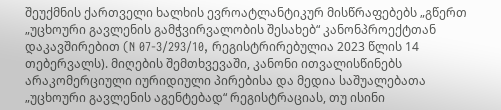შეუქმნის ქართველი ხალხის ევროატლანტიკურ მისწრაფებებს „გწერთ „უცხოური გავლენის გამჭვირვალობის შესახებ“ კანონპროექტთან დაკავშირებით (N 07-3/293/10, რეგისტრირებულია 2023 წლის 14 თებერვალს). მიღების შემთხვევაში, კანონი ითვალისწინებს არაკომერციული იურიდიული პირებისა და მედია საშუალებათა „უცხოური გავლენის აგენტებად“ რეგისტრაციას, თუ ისინი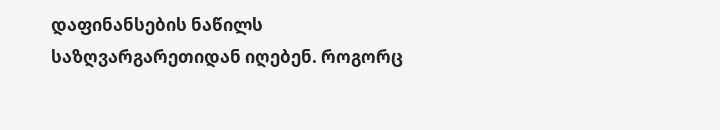დაფინანსების ნაწილს საზღვარგარეთიდან იღებენ. როგორც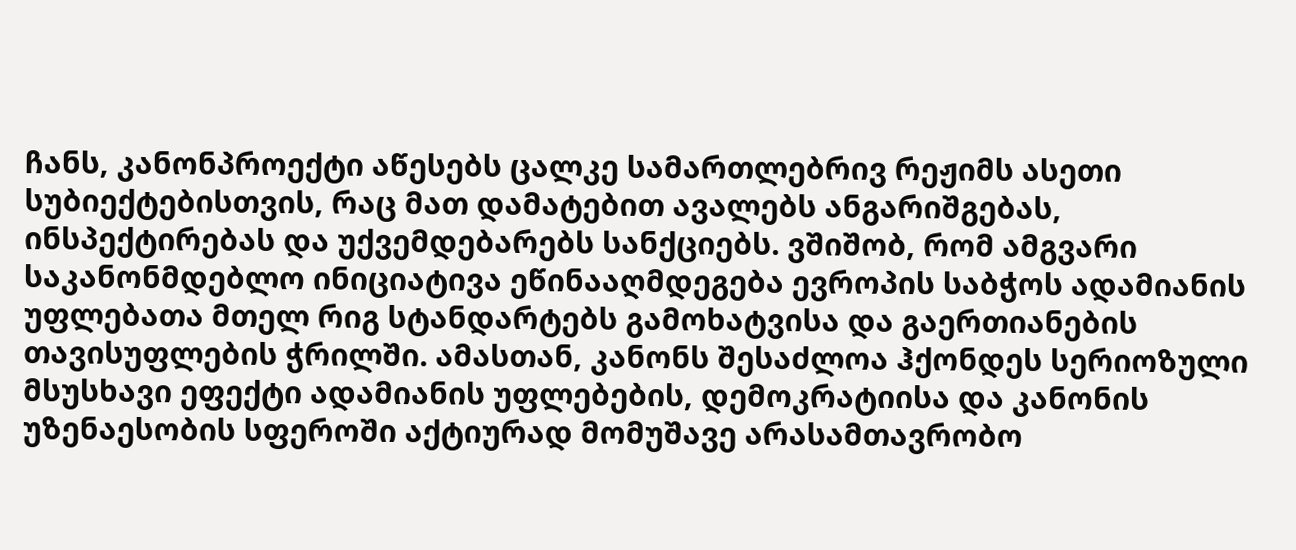ჩანს, კანონპროექტი აწესებს ცალკე სამართლებრივ რეჟიმს ასეთი სუბიექტებისთვის, რაც მათ დამატებით ავალებს ანგარიშგებას, ინსპექტირებას და უქვემდებარებს სანქციებს. ვშიშობ, რომ ამგვარი საკანონმდებლო ინიციატივა ეწინააღმდეგება ევროპის საბჭოს ადამიანის უფლებათა მთელ რიგ სტანდარტებს გამოხატვისა და გაერთიანების თავისუფლების ჭრილში. ამასთან, კანონს შესაძლოა ჰქონდეს სერიოზული მსუსხავი ეფექტი ადამიანის უფლებების, დემოკრატიისა და კანონის უზენაესობის სფეროში აქტიურად მომუშავე არასამთავრობო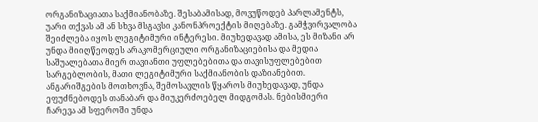ორგანიზაციათა საქმიანობაზე. შესაბამისად, მოვუწოდებ პარლამენტს, უარი თქვას ამ ან სხვა მსგავსი კანონპროექტის მიღებაზე. გამჭვირვალობა შეიძლება იყოს ლეგიტიმური ინტერესი. მიუხედავად ამისა, ეს მიზანი არ უნდა მიიღწეოდეს არაკომერციული ორგანიზაციებისა და მედია საშუალებათა მიერ თავიანთი უფლებებითა და თავისუფლებებით სარგებლობის, მათი ლეგიტიმური საქმიანობის დაზიანებით. ანგარიშგების მოთხოვნა, შემოსავლის წყაროს მიუხედავად, უნდა ეფუძნებოდეს თანაბარ და მიუკერძოებელ მიდგომას. ნებისმიერი ჩარევა ამ სფეროში უნდა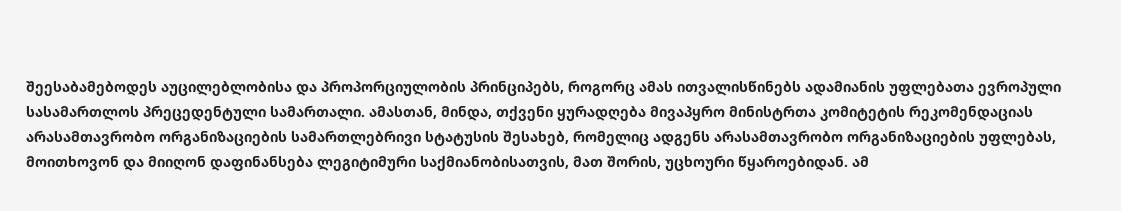შეესაბამებოდეს აუცილებლობისა და პროპორციულობის პრინციპებს, როგორც ამას ითვალისწინებს ადამიანის უფლებათა ევროპული სასამართლოს პრეცედენტული სამართალი. ამასთან, მინდა, თქვენი ყურადღება მივაპყრო მინისტრთა კომიტეტის რეკომენდაციას არასამთავრობო ორგანიზაციების სამართლებრივი სტატუსის შესახებ, რომელიც ადგენს არასამთავრობო ორგანიზაციების უფლებას, მოითხოვონ და მიიღონ დაფინანსება ლეგიტიმური საქმიანობისათვის, მათ შორის, უცხოური წყაროებიდან. ამ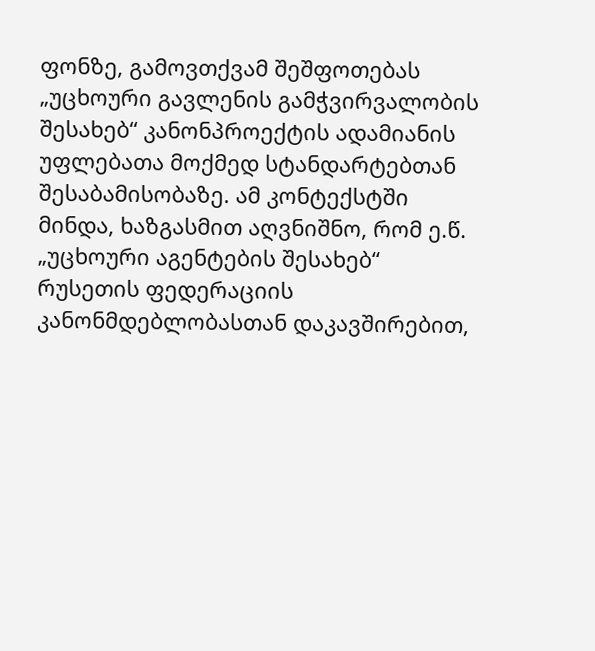ფონზე, გამოვთქვამ შეშფოთებას „უცხოური გავლენის გამჭვირვალობის შესახებ“ კანონპროექტის ადამიანის უფლებათა მოქმედ სტანდარტებთან შესაბამისობაზე. ამ კონტექსტში მინდა, ხაზგასმით აღვნიშნო, რომ ე.წ. „უცხოური აგენტების შესახებ“ რუსეთის ფედერაციის კანონმდებლობასთან დაკავშირებით,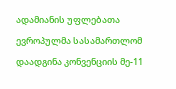ადამიანის უფლებათა ევროპულმა სასამართლომ დაადგინა კონვენციის მე-11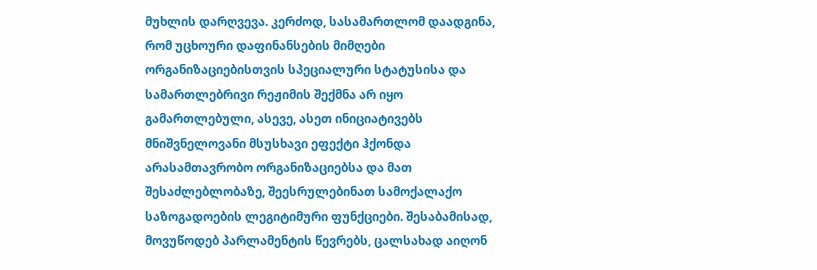მუხლის დარღვევა. კერძოდ, სასამართლომ დაადგინა, რომ უცხოური დაფინანსების მიმღები ორგანიზაციებისთვის სპეციალური სტატუსისა და სამართლებრივი რეჟიმის შექმნა არ იყო გამართლებული, ასევე, ასეთ ინიციატივებს მნიშვნელოვანი მსუსხავი ეფექტი ჰქონდა არასამთავრობო ორგანიზაციებსა და მათ შესაძლებლობაზე, შეესრულებინათ სამოქალაქო საზოგადოების ლეგიტიმური ფუნქციები. შესაბამისად, მოვუწოდებ პარლამენტის წევრებს, ცალსახად აიღონ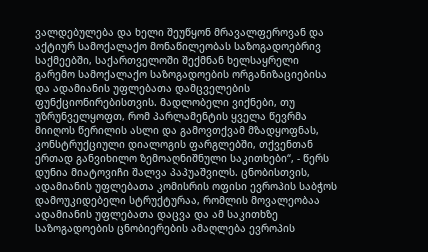ვალდებულება და ხელი შეუწყონ მრავალფეროვან და აქტიურ სამოქალაქო მონაწილეობას საზოგადოებრივ საქმეებში, საქართველოში შექმნან ხელსაყრელი გარემო სამოქალაქო საზოგადოების ორგანიზაციებისა და ადამიანის უფლებათა დამცველების ფუნქციონირებისთვის. მადლობელი ვიქნები, თუ უზრუნველყოფთ, რომ პარლამენტის ყველა წევრმა მიიღოს წერილის ასლი და გამოვთქვამ მზადყოფნას, კონსტრუქციული დიალოგის ფარგლებში, თქვენთან ერთად განვიხილო ზემოაღნიშნული საკითხები“, - წერს დუნია მიატოვიჩი შალვა პაპუაშვილს. ცნობისთვის, ადამიანის უფლებათა კომისრის ოფისი ევროპის საბჭოს დამოუკიდებელი სტრუქტურაა, რომლის მოვალეობაა ადამიანის უფლებათა დაცვა და ამ საკითხზე საზოგადოების ცნობიერების ამაღლება ევროპის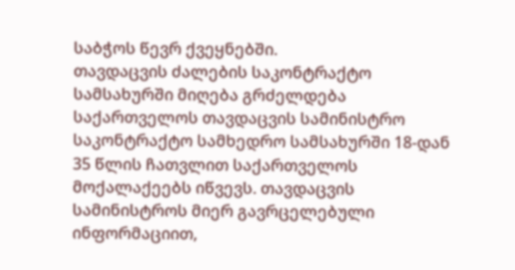საბჭოს წევრ ქვეყნებში.
თავდაცვის ძალების საკონტრაქტო სამსახურში მიღება გრძელდება
საქართველოს თავდაცვის სამინისტრო საკონტრაქტო სამხედრო სამსახურში 18-დან 35 წლის ჩათვლით საქართველოს მოქალაქეებს იწვევს. თავდაცვის სამინისტროს მიერ გავრცელებული ინფორმაციით,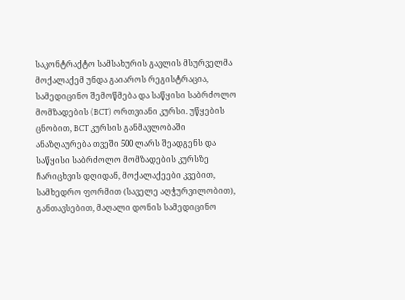საკონტრაქტო სამსახურის გავლის მსურველმა მოქალაქემ უნდა გაიაროს რეგისტრაცია, სამედიცინო შემოწმება და საწყისი საბრძოლო მომზადების (BCT) ორთვიანი კურსი. უწყების ცნობით, BCT კურსის განმავლობაში ანაზღაურება თვეში 500 ლარს შეადგენს და საწყისი საბრძოლო მომზადების კურსზე ჩარიცხვის დღიდან, მოქალაქეები კვებით, სამხედრო ფორმით (საველე აღჭურვილობით), განთავსებით, მაღალი დონის სამედიცინო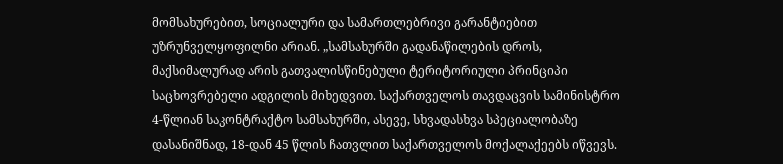მომსახურებით, სოციალური და სამართლებრივი გარანტიებით უზრუნველყოფილნი არიან. „სამსახურში გადანაწილების დროს, მაქსიმალურად არის გათვალისწინებული ტერიტორიული პრინციპი საცხოვრებელი ადგილის მიხედვით. საქართველოს თავდაცვის სამინისტრო 4-წლიან საკონტრაქტო სამსახურში, ასევე, სხვადასხვა სპეციალობაზე დასანიშნად, 18-დან 45 წლის ჩათვლით საქართველოს მოქალაქეებს იწვევს.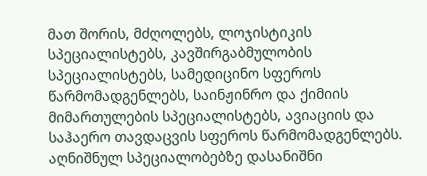მათ შორის, მძღოლებს, ლოჯისტიკის სპეციალისტებს, კავშირგაბმულობის სპეციალისტებს, სამედიცინო სფეროს წარმომადგენლებს, საინჟინრო და ქიმიის მიმართულების სპეციალისტებს, ავიაციის და საჰაერო თავდაცვის სფეროს წარმომადგენლებს. აღნიშნულ სპეციალობებზე დასანიშნი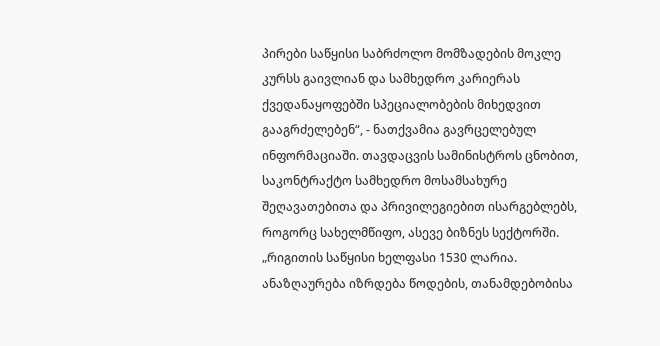პირები საწყისი საბრძოლო მომზადების მოკლე კურსს გაივლიან და სამხედრო კარიერას ქვედანაყოფებში სპეციალობების მიხედვით გააგრძელებენ“, - ნათქვამია გავრცელებულ ინფორმაციაში. თავდაცვის სამინისტროს ცნობით, საკონტრაქტო სამხედრო მოსამსახურე შეღავათებითა და პრივილეგიებით ისარგებლებს, როგორც სახელმწიფო, ასევე ბიზნეს სექტორში. „რიგითის საწყისი ხელფასი 1530 ლარია. ანაზღაურება იზრდება წოდების, თანამდებობისა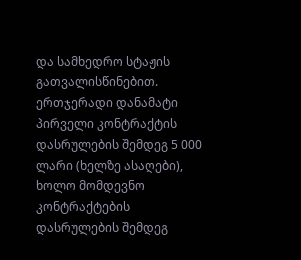და სამხედრო სტაჟის გათვალისწინებით. ერთჯერადი დანამატი პირველი კონტრაქტის დასრულების შემდეგ 5 000 ლარი (ხელზე ასაღები), ხოლო მომდევნო კონტრაქტების დასრულების შემდეგ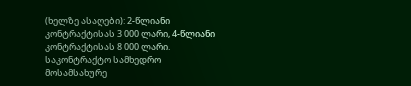(ხელზე ასაღები): 2-წლიანი კონტრაქტისას 3 000 ლარი, 4-წლიანი კონტრაქტისას 8 000 ლარი. საკონტრაქტო სამხედრო მოსამსახურე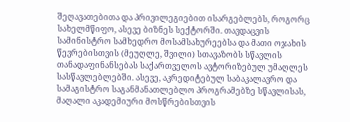შეღავათებითა და პრივილეგიებით ისარგებლებს, როგორც სახელმწიფო, ასევე ბიზნეს სექტორში. თავდაცვის სამინისტრო სამხედრო მოსამსახურეებსა და მათი ოჯახის წევრებისთვის (მეუღლე, შვილი) სთავაზობს სწავლის თანადაფინანსებას საქართველოს ავტორიზებულ უმაღლეს სასწავლებლებში. ასევე, აკრედიტებულ საბაკალავრო და სამაგისტრო საგანმანათლებლო პროგრამებზე სწავლისას, მაღალი აკადემიური მოსწრებისთვის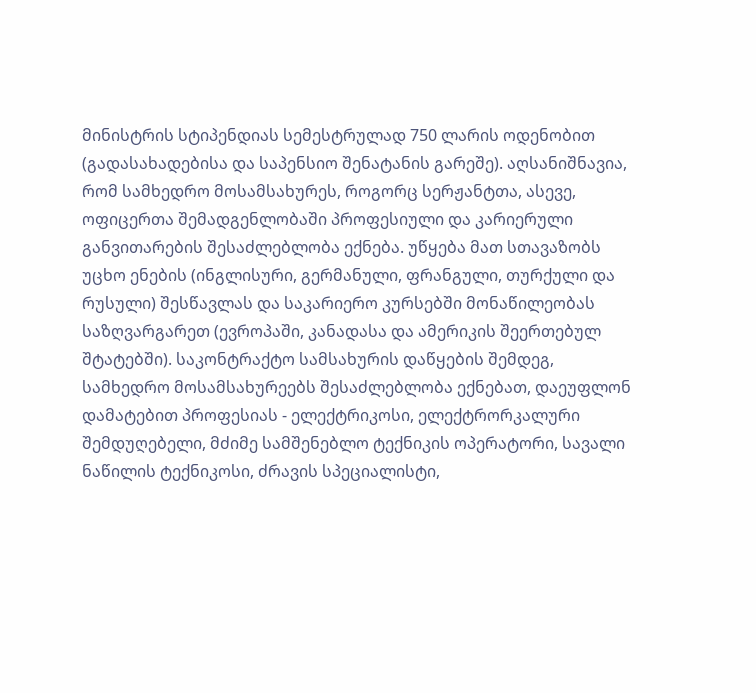მინისტრის სტიპენდიას სემესტრულად 750 ლარის ოდენობით (გადასახადებისა და საპენსიო შენატანის გარეშე). აღსანიშნავია, რომ სამხედრო მოსამსახურეს, როგორც სერჟანტთა, ასევე, ოფიცერთა შემადგენლობაში პროფესიული და კარიერული განვითარების შესაძლებლობა ექნება. უწყება მათ სთავაზობს უცხო ენების (ინგლისური, გერმანული, ფრანგული, თურქული და რუსული) შესწავლას და საკარიერო კურსებში მონაწილეობას საზღვარგარეთ (ევროპაში, კანადასა და ამერიკის შეერთებულ შტატებში). საკონტრაქტო სამსახურის დაწყების შემდეგ, სამხედრო მოსამსახურეებს შესაძლებლობა ექნებათ, დაეუფლონ დამატებით პროფესიას - ელექტრიკოსი, ელექტრორკალური შემდუღებელი, მძიმე სამშენებლო ტექნიკის ოპერატორი, სავალი ნაწილის ტექნიკოსი, ძრავის სპეციალისტი,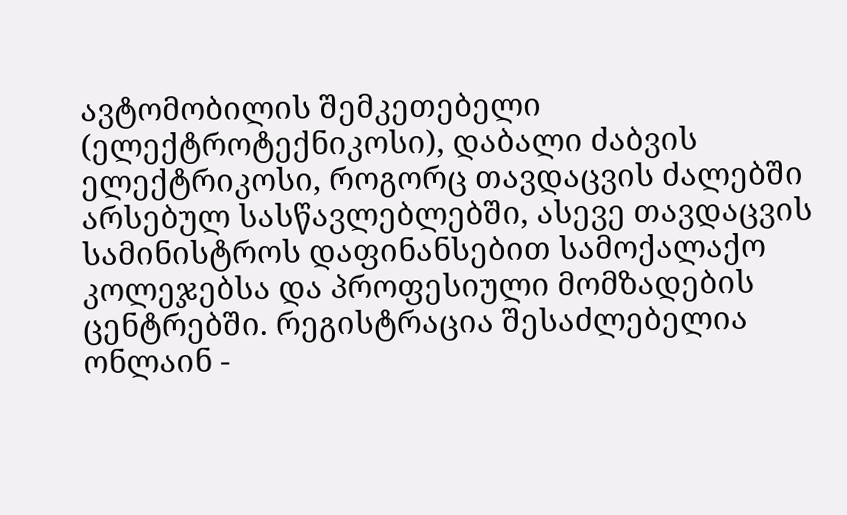ავტომობილის შემკეთებელი (ელექტროტექნიკოსი), დაბალი ძაბვის ელექტრიკოსი, როგორც თავდაცვის ძალებში არსებულ სასწავლებლებში, ასევე თავდაცვის სამინისტროს დაფინანსებით სამოქალაქო კოლეჯებსა და პროფესიული მომზადების ცენტრებში. რეგისტრაცია შესაძლებელია ონლაინ -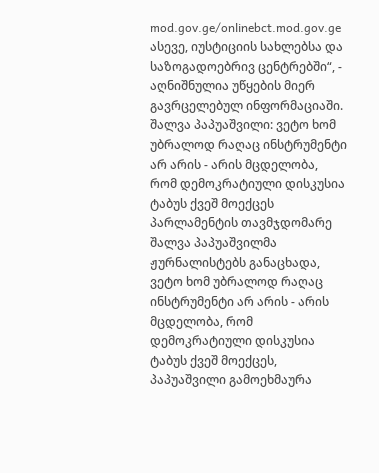mod.gov.ge/onlinebct.mod.gov.ge ასევე, იუსტიციის სახლებსა და საზოგადოებრივ ცენტრებში“, - აღნიშნულია უწყების მიერ გავრცელებულ ინფორმაციაში.
შალვა პაპუაშვილი: ვეტო ხომ უბრალოდ რაღაც ინსტრუმენტი არ არის - არის მცდელობა, რომ დემოკრატიული დისკუსია ტაბუს ქვეშ მოექცეს
პარლამენტის თავმჯდომარე შალვა პაპუაშვილმა ჟურნალისტებს განაცხადა, ვეტო ხომ უბრალოდ რაღაც ინსტრუმენტი არ არის - არის მცდელობა, რომ დემოკრატიული დისკუსია ტაბუს ქვეშ მოექცეს, პაპუაშვილი გამოეხმაურა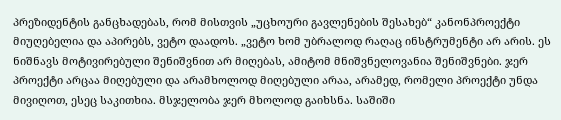პრეზიდენტის განცხადებას, რომ მისთვის „უცხოური გავლენების შესახებ“ კანონპროექტი მიუღებელია და აპირებს, ვეტო დაადოს. „ვეტო ხომ უბრალოდ რაღაც ინსტრუმენტი არ არის. ეს ნიშნავს მოტივირებული შენიშვნით არ მიღებას, ამიტომ მნიშვნელოვანია შენიშვნები. ჯერ პროექტი არცაა მიღებული და არამხოლოდ მიღებული არაა, არამედ, რომელი პროექტი უნდა მივიღოთ, ესეც საკითხია. მსჯელობა ჯერ მხოლოდ გაიხსნა. საშიში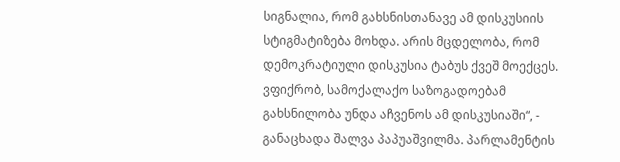სიგნალია, რომ გახსნისთანავე ამ დისკუსიის სტიგმატიზება მოხდა. არის მცდელობა, რომ დემოკრატიული დისკუსია ტაბუს ქვეშ მოექცეს. ვფიქრობ, სამოქალაქო საზოგადოებამ გახსნილობა უნდა აჩვენოს ამ დისკუსიაში“, - განაცხადა შალვა პაპუაშვილმა. პარლამენტის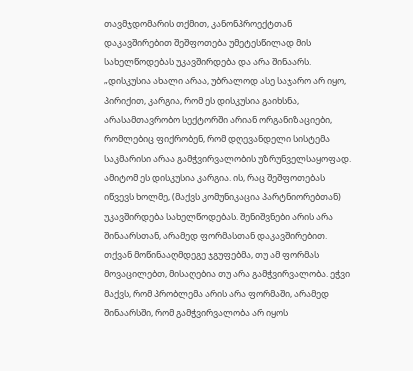თავმჯდომარის თქმით, კანონპროექტთან დაკავშირებით შეშფოთება უმეტესწილად მის სახელწოდებას უკავშირდება და არა შინაარს. „დისკუსია ახალი არაა, უბრალოდ ასე საჯარო არ იყო, პირიქით, კარგია, რომ ეს დისკუსია გაიხსნა, არასამთავრობო სექტორში არიან ორგანიზაციები, რომლებიც ფიქრობენ, რომ დღევანდელი სისტემა საკმარისი არაა გამჭვირვალობის უზრუნველსაყოფად. ამიტომ ეს დისკუსია კარგია. ის, რაც შეშფოთებას იწვევს ხოლმე, (მაქვს კომუნიკაცია პარტნიორებთან) უკავშირდება სახელწოდებას. შენიშვნები არის არა შინაარსთან, არამედ ფორმასთან დაკავშირებით. თქვან მოწინააღმდეგე ჯგუფებმა, თუ ამ ფორმას მოვაცილებთ, მისაღებია თუ არა გამჭვირვალობა. ეჭვი მაქვს, რომ პრობლემა არის არა ფორმაში, არამედ შინაარსში, რომ გამჭვირვალობა არ იყოს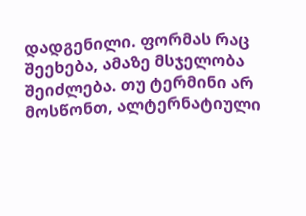დადგენილი. ფორმას რაც შეეხება, ამაზე მსჯელობა შეიძლება. თუ ტერმინი არ მოსწონთ, ალტერნატიული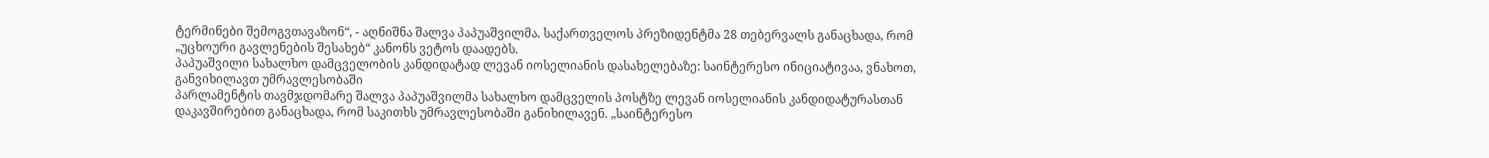ტერმინები შემოგვთავაზონ“, - აღნიშნა შალვა პაპუაშვილმა. საქართველოს პრეზიდენტმა 28 თებერვალს განაცხადა, რომ „უცხოური გავლენების შესახებ“ კანონს ვეტოს დაადებს.
პაპუაშვილი სახალხო დამცველობის კანდიდატად ლევან იოსელიანის დასახელებაზე: საინტერესო ინიციატივაა, ვნახოთ, განვიხილავთ უმრავლესობაში
პარლამენტის თავმჯდომარე შალვა პაპუაშვილმა სახალხო დამცველის პოსტზე ლევან იოსელიანის კანდიდატურასთან დაკავშირებით განაცხადა, რომ საკითხს უმრავლესობაში განიხილავენ. „საინტერესო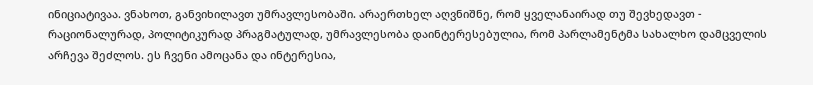ინიციატივაა. ვნახოთ, განვიხილავთ უმრავლესობაში. არაერთხელ აღვნიშნე, რომ ყველანაირად თუ შევხედავთ - რაციონალურად, პოლიტიკურად პრაგმატულად, უმრავლესობა დაინტერესებულია, რომ პარლამენტმა სახალხო დამცველის არჩევა შეძლოს. ეს ჩვენი ამოცანა და ინტერესია,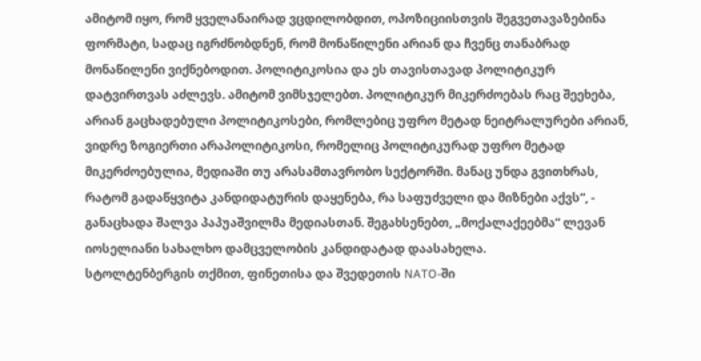ამიტომ იყო, რომ ყველანაირად ვცდილობდით, ოპოზიციისთვის შეგვეთავაზებინა ფორმატი, სადაც იგრძნობდნენ, რომ მონაწილენი არიან და ჩვენც თანაბრად მონაწილენი ვიქნებოდით. პოლიტიკოსია და ეს თავისთავად პოლიტიკურ დატვირთვას აძლევს. ამიტომ ვიმსჯელებთ. პოლიტიკურ მიკერძოებას რაც შეეხება, არიან გაცხადებული პოლიტიკოსები, რომლებიც უფრო მეტად ნეიტრალურები არიან, ვიდრე ზოგიერთი არაპოლიტიკოსი, რომელიც პოლიტიკურად უფრო მეტად მიკერძოებულია, მედიაში თუ არასამთავრობო სექტორში. მანაც უნდა გვითხრას, რატომ გადაწყვიტა კანდიდატურის დაყენება, რა საფუძველი და მიზნები აქვს“, - განაცხადა შალვა პაპუაშვილმა მედიასთან. შეგახსენებთ, „მოქალაქეებმა“ ლევან იოსელიანი სახალხო დამცველობის კანდიდატად დაასახელა.
სტოლტენბერგის თქმით, ფინეთისა და შვედეთის NATO-ში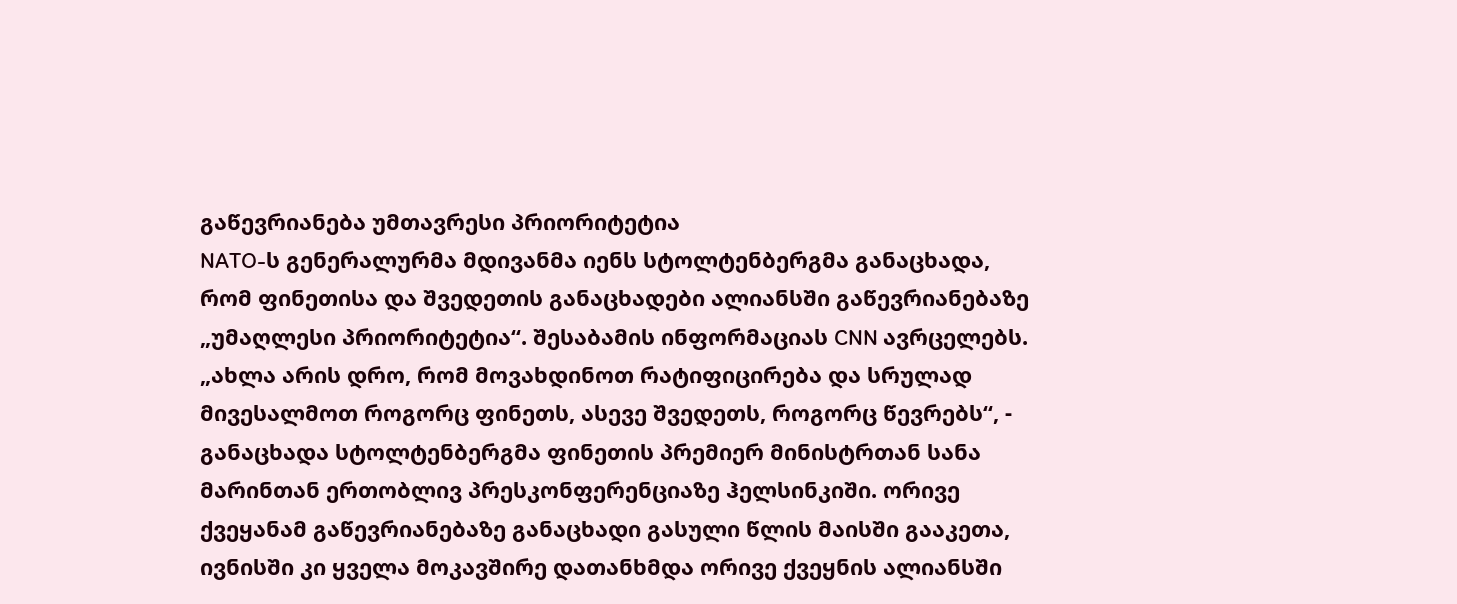გაწევრიანება უმთავრესი პრიორიტეტია
NATO-ს გენერალურმა მდივანმა იენს სტოლტენბერგმა განაცხადა, რომ ფინეთისა და შვედეთის განაცხადები ალიანსში გაწევრიანებაზე „უმაღლესი პრიორიტეტია“. შესაბამის ინფორმაციას CNN ავრცელებს. „ახლა არის დრო, რომ მოვახდინოთ რატიფიცირება და სრულად მივესალმოთ როგორც ფინეთს, ასევე შვედეთს, როგორც წევრებს“, - განაცხადა სტოლტენბერგმა ფინეთის პრემიერ მინისტრთან სანა მარინთან ერთობლივ პრესკონფერენციაზე ჰელსინკიში. ორივე ქვეყანამ გაწევრიანებაზე განაცხადი გასული წლის მაისში გააკეთა, ივნისში კი ყველა მოკავშირე დათანხმდა ორივე ქვეყნის ალიანსში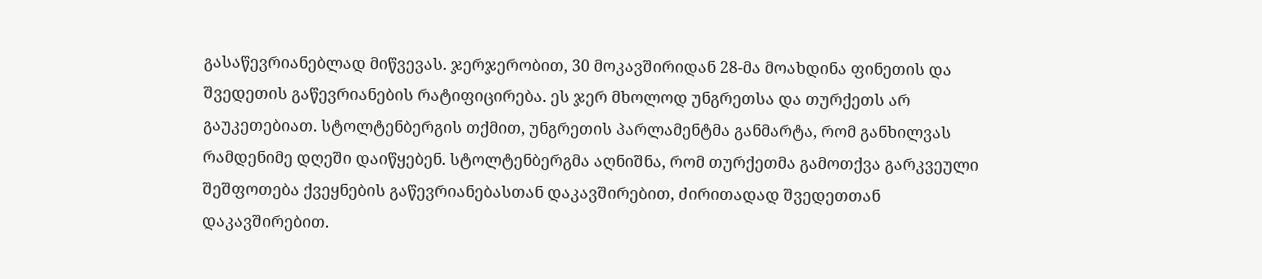გასაწევრიანებლად მიწვევას. ჯერჯერობით, 30 მოკავშირიდან 28-მა მოახდინა ფინეთის და შვედეთის გაწევრიანების რატიფიცირება. ეს ჯერ მხოლოდ უნგრეთსა და თურქეთს არ გაუკეთებიათ. სტოლტენბერგის თქმით, უნგრეთის პარლამენტმა განმარტა, რომ განხილვას რამდენიმე დღეში დაიწყებენ. სტოლტენბერგმა აღნიშნა, რომ თურქეთმა გამოთქვა გარკვეული შეშფოთება ქვეყნების გაწევრიანებასთან დაკავშირებით, ძირითადად შვედეთთან დაკავშირებით.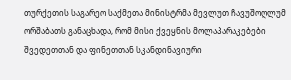თურქეთის საგარეო საქმეთა მინისტრმა მევლუთ ჩავუშოღლუმ ორშაბათს განაცხადა, რომ მისი ქვეყნის მოლაპარაკებები შვედეთთან და ფინეთთან სკანდინავიური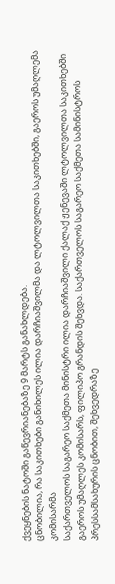ქვეყნების ნატოში გაწევრიანებაზე 9 მარტს განახლდება.
ცნობილია, რა საკითხები განიხილეს ილია დარჩიაშვილმა და ლტოლვილთა საკითხებში, გაეროს უმაღლემა კომისარმა
საქართველოს საგარეო საქმეთა მინისტრი ილია დარჩიაშვილი ქალაქ ჟენევაში ლტოლვილთა საკითხებში გაეროს უმაღლეს კომისარს, ფილიპო გრანდის შეხვდა. საქართველოს საგარეო საქმეთა სამინისტროს პრესსამსახურის ცნობით, შეხვედრაზე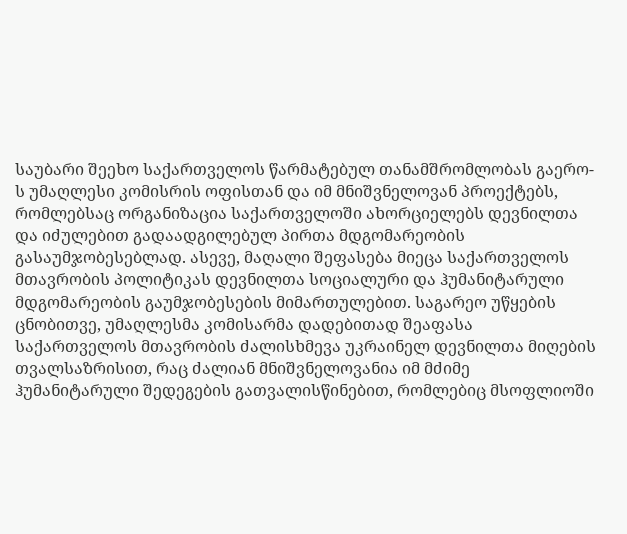საუბარი შეეხო საქართველოს წარმატებულ თანამშრომლობას გაერო-ს უმაღლესი კომისრის ოფისთან და იმ მნიშვნელოვან პროექტებს, რომლებსაც ორგანიზაცია საქართველოში ახორციელებს დევნილთა და იძულებით გადაადგილებულ პირთა მდგომარეობის გასაუმჯობესებლად. ასევე, მაღალი შეფასება მიეცა საქართველოს მთავრობის პოლიტიკას დევნილთა სოციალური და ჰუმანიტარული მდგომარეობის გაუმჯობესების მიმართულებით. საგარეო უწყების ცნობითვე, უმაღლესმა კომისარმა დადებითად შეაფასა საქართველოს მთავრობის ძალისხმევა უკრაინელ დევნილთა მიღების თვალსაზრისით, რაც ძალიან მნიშვნელოვანია იმ მძიმე ჰუმანიტარული შედეგების გათვალისწინებით, რომლებიც მსოფლიოში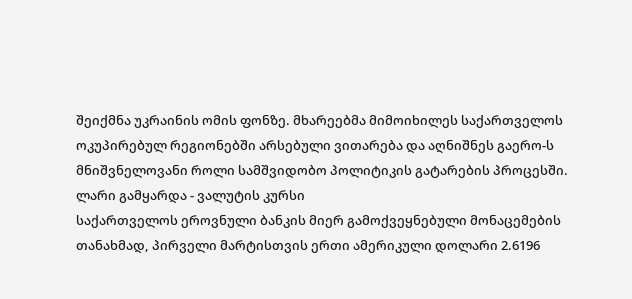შეიქმნა უკრაინის ომის ფონზე. მხარეებმა მიმოიხილეს საქართველოს ოკუპირებულ რეგიონებში არსებული ვითარება და აღნიშნეს გაერო-ს მნიშვნელოვანი როლი სამშვიდობო პოლიტიკის გატარების პროცესში.
ლარი გამყარდა - ვალუტის კურსი
საქართველოს ეროვნული ბანკის მიერ გამოქვეყნებული მონაცემების თანახმად, პირველი მარტისთვის ერთი ამერიკული დოლარი 2.6196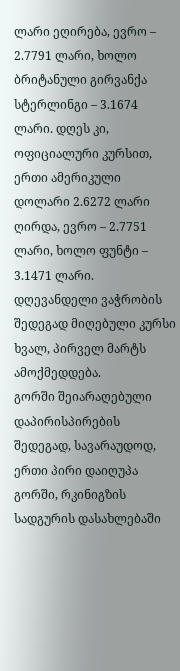ლარი ეღირება, ევრო – 2.7791 ლარი, ხოლო ბრიტანული გირვანქა სტერლინგი – 3.1674 ლარი. დღეს კი, ოფიციალური კურსით, ერთი ამერიკული დოლარი 2.6272 ლარი ღირდა, ევრო – 2.7751 ლარი, ხოლო ფუნტი – 3.1471 ლარი. დღევანდელი ვაჭრობის შედეგად მიღებული კურსი ხვალ, პირველ მარტს ამოქმედდება.
გორში შეიარაღებული დაპირისპირების შედეგად, სავარაუდოდ, ერთი პირი დაიღუპა
გორში, რკინიგზის სადგურის დასახლებაში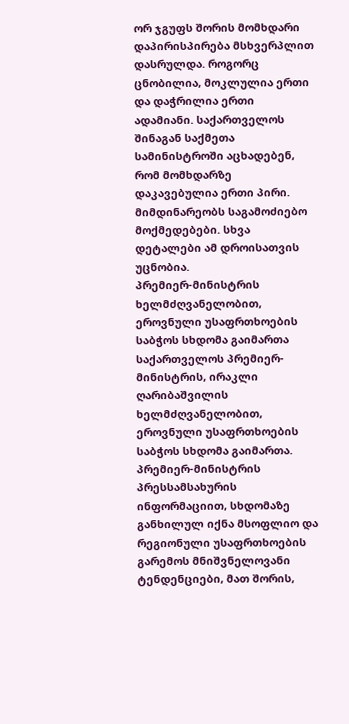ორ ჯგუფს შორის მომხდარი დაპირისპირება მსხვერპლით დასრულდა. როგორც ცნობილია, მოკლულია ერთი და დაჭრილია ერთი ადამიანი. საქართველოს შინაგან საქმეთა სამინისტროში აცხადებენ, რომ მომხდარზე დაკავებულია ერთი პირი. მიმდინარეობს საგამოძიებო მოქმედებები. სხვა დეტალები ამ დროისათვის უცნობია.
პრემიერ-მინისტრის ხელმძღვანელობით, ეროვნული უსაფრთხოების საბჭოს სხდომა გაიმართა
საქართველოს პრემიერ-მინისტრის, ირაკლი ღარიბაშვილის ხელმძღვანელობით, ეროვნული უსაფრთხოების საბჭოს სხდომა გაიმართა. პრემიერ-მინისტრის პრესსამსახურის ინფორმაციით, სხდომაზე განხილულ იქნა მსოფლიო და რეგიონული უსაფრთხოების გარემოს მნიშვნელოვანი ტენდენციები, მათ შორის,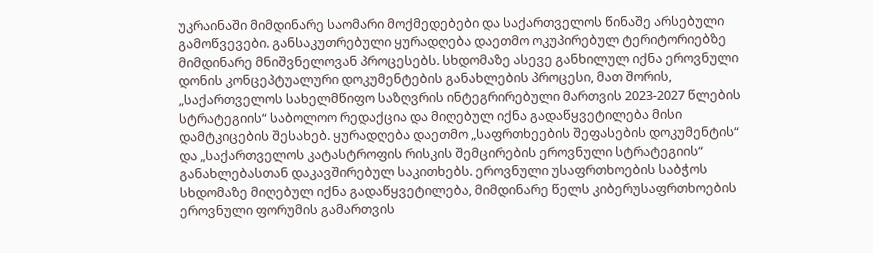უკრაინაში მიმდინარე საომარი მოქმედებები და საქართველოს წინაშე არსებული გამოწვევები. განსაკუთრებული ყურადღება დაეთმო ოკუპირებულ ტერიტორიებზე მიმდინარე მნიშვნელოვან პროცესებს. სხდომაზე ასევე განხილულ იქნა ეროვნული დონის კონცეპტუალური დოკუმენტების განახლების პროცესი, მათ შორის, „საქართველოს სახელმწიფო საზღვრის ინტეგრირებული მართვის 2023-2027 წლების სტრატეგიის“ საბოლოო რედაქცია და მიღებულ იქნა გადაწყვეტილება მისი დამტკიცების შესახებ. ყურადღება დაეთმო „საფრთხეების შეფასების დოკუმენტის“ და „საქართველოს კატასტროფის რისკის შემცირების ეროვნული სტრატეგიის“ განახლებასთან დაკავშირებულ საკითხებს. ეროვნული უსაფრთხოების საბჭოს სხდომაზე მიღებულ იქნა გადაწყვეტილება, მიმდინარე წელს კიბერუსაფრთხოების ეროვნული ფორუმის გამართვის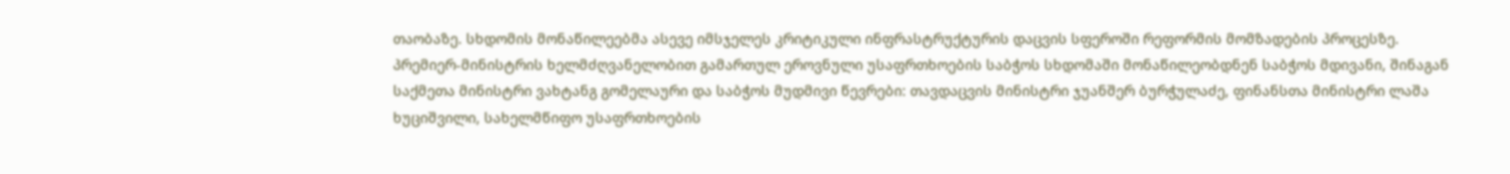თაობაზე. სხდომის მონაწილეებმა ასევე იმსჯელეს კრიტიკული ინფრასტრუქტურის დაცვის სფეროში რეფორმის მომზადების პროცესზე. პრემიერ-მინისტრის ხელმძღვანელობით გამართულ ეროვნული უსაფრთხოების საბჭოს სხდომაში მონაწილეობდნენ საბჭოს მდივანი, შინაგან საქმეთა მინისტრი ვახტანგ გომელაური და საბჭოს მუდმივი წევრები: თავდაცვის მინისტრი ჯუანშერ ბურჭულაძე, ფინანსთა მინისტრი ლაშა ხუციშვილი, სახელმწიფო უსაფრთხოების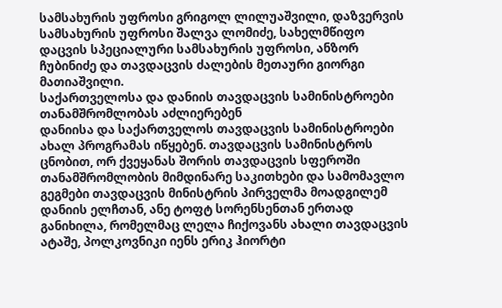სამსახურის უფროსი გრიგოლ ლილუაშვილი, დაზვერვის სამსახურის უფროსი შალვა ლომიძე, სახელმწიფო დაცვის სპეციალური სამსახურის უფროსი, ანზორ ჩუბინიძე და თავდაცვის ძალების მეთაური გიორგი მათიაშვილი.
საქართველოსა და დანიის თავდაცვის სამინისტროები თანამშრომლობას აძლიერებენ
დანიისა და საქართველოს თავდაცვის სამინისტროები ახალ პროგრამას იწყებენ. თავდაცვის სამინისტროს ცნობით, ორ ქვეყანას შორის თავდაცვის სფეროში თანამშრომლობის მიმდინარე საკითხები და სამომავლო გეგმები თავდაცვის მინისტრის პირველმა მოადგილემ დანიის ელჩთან, ანე ტოფტ სორენსენთან ერთად განიხილა, რომელმაც ლელა ჩიქოვანს ახალი თავდაცვის ატაშე, პოლკოვნიკი იენს ერიკ ჰიორტი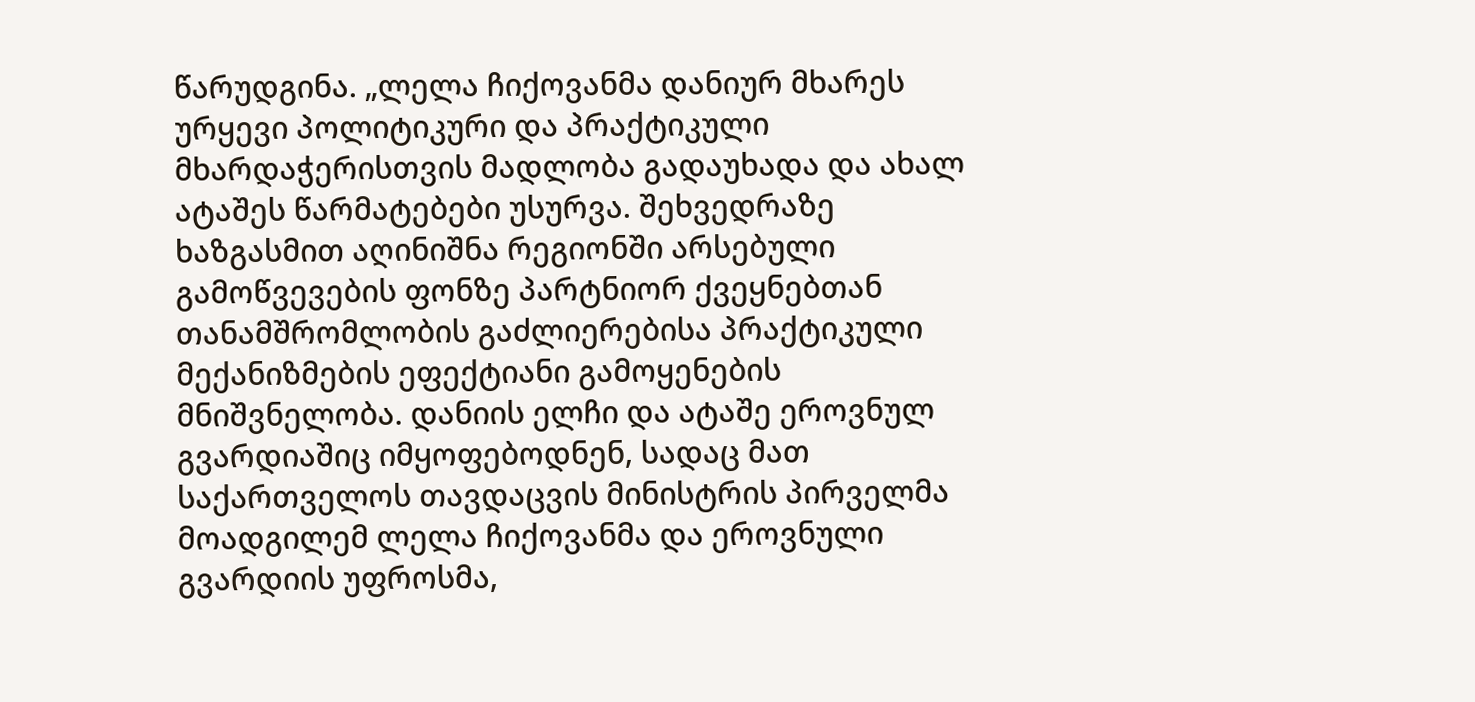წარუდგინა. „ლელა ჩიქოვანმა დანიურ მხარეს ურყევი პოლიტიკური და პრაქტიკული მხარდაჭერისთვის მადლობა გადაუხადა და ახალ ატაშეს წარმატებები უსურვა. შეხვედრაზე ხაზგასმით აღინიშნა რეგიონში არსებული გამოწვევების ფონზე პარტნიორ ქვეყნებთან თანამშრომლობის გაძლიერებისა პრაქტიკული მექანიზმების ეფექტიანი გამოყენების მნიშვნელობა. დანიის ელჩი და ატაშე ეროვნულ გვარდიაშიც იმყოფებოდნენ, სადაც მათ საქართველოს თავდაცვის მინისტრის პირველმა მოადგილემ ლელა ჩიქოვანმა და ეროვნული გვარდიის უფროსმა,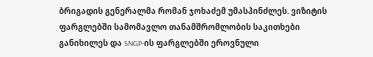ბრიგადის გენერალმა რომან ჯოხაძემ უმასპინძლეს. ვიზიტის ფარგლებში სამომავლო თანამშრომლობის საკითხები განიხილეს და SNGP-ის ფარგლებში ეროვნული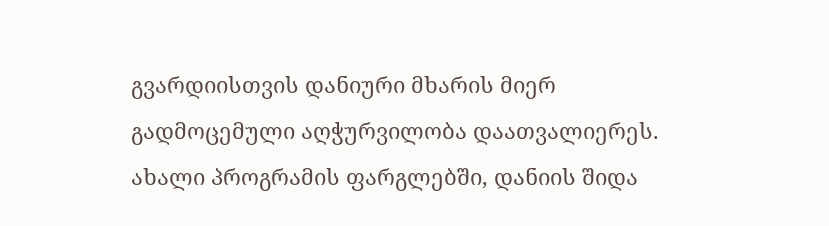გვარდიისთვის დანიური მხარის მიერ გადმოცემული აღჭურვილობა დაათვალიერეს. ახალი პროგრამის ფარგლებში, დანიის შიდა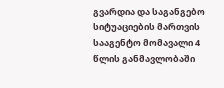გვარდია და საგანგებო სიტუაციების მართვის სააგენტო მომავალი 4 წლის განმავლობაში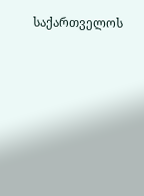საქართველოს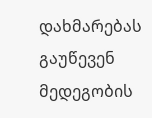დახმარებას გაუწევენ მედეგობის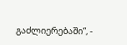გაძლიერებაში“, -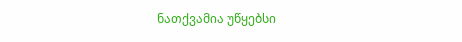ნათქვამია უწყებსი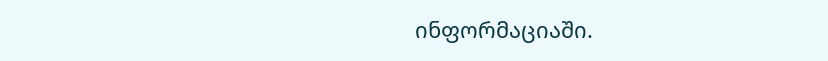ინფორმაციაში.